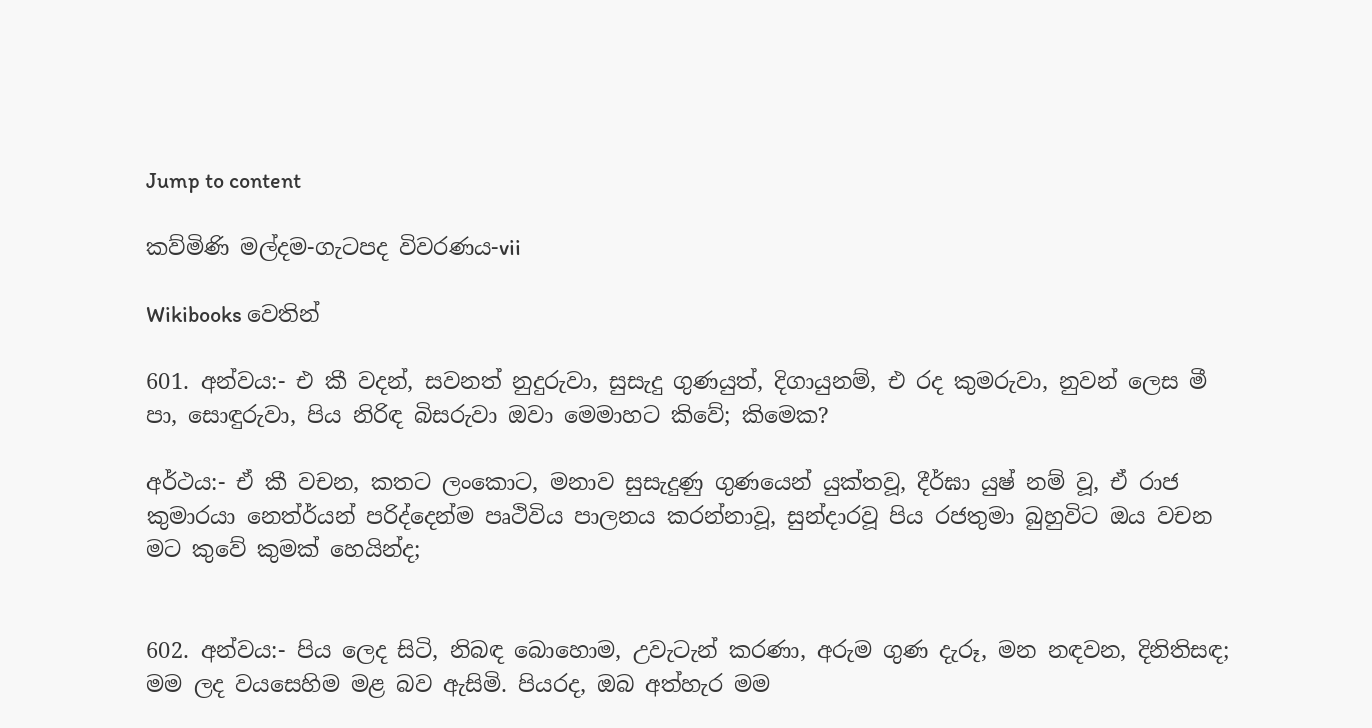Jump to content

කව්මිණි මල්දම-ගැටපද විවරණය-vii

Wikibooks වෙතින්

601. අන්වය:- එ කී වදන්, සවනත් නුදුරුවා, සුසැදු ගුණයුත්, දිගායුනම්, එ රද කුමරුවා, නුවන් ලෙස මී පා, සොඳුරුවා, පිය නිරිඳ බිසරුවා ඔවා මෙමාහට කිවේ; කිමෙක?

අර්ථය:- ඒ කී වචන, කතට ලංකොට, මනාව සුසැදුණු ගුණයෙන් යුක්තවූ, දීර්ඝා යුෂ් නම් වූ, ඒ රාජ කුමාරයා නෙත්ර්යන් පරිද්දෙන්ම පෘථිවිය පාලනය කරන්නාවූ, සුන්දාරවූ පිය රජතුමා බුහුවිට ඔය වචන මට කුවේ කුමක් හෙයින්ද;


602. අන්වය:- පිය ලෙද සිටි, නිබඳ බොහොම, උවැටැන් කරණා, අරුම ගුණ දැරූ, මන නඳවන, දිනිතිසඳ; මම ලද වයසෙහිම මළ බව ඇසිමි. පියරද, ඔබ අත්හැර මම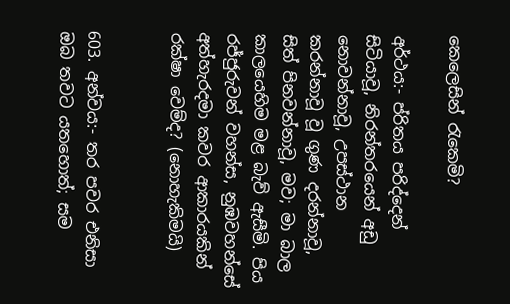කෙලෙසින් රැකෙමි?

අර්ථය:- ප්රිතය පරිද්දෙන් සිටියාවූ, නිරන්තරයෙන් අඩු නොවන්නාවූ, උපස්ථාන කරන්නාවූ වූ ගුණ දරන්නාවූ, සිත් පිනවන්නාවූ, මව; මා බාල කාලයෙහිම මළ බැව් ඇසීමි. පිය රජ්ජුරුවන් වහන්ස, නුඹවහන්සේ අත්හැරදමා කවර ආකාරයකින් රක්ෂා වෙම්ද? (නොහැකිමයි)


603. අන්වය:- තර පවර එනිසා ඔබ තවට යතහොත්; සම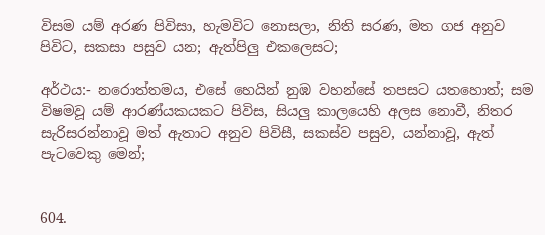විසම යම් අරණ පිවිසා, හැමවිට නොසලා, නිති සරණ, මත ගජ අනුව පිවිට, සකසා පසුව යන; ඇත්පිලු එකලෙසට;

අර්ථය:- නරොත්තමය, එසේ හෙයින් නුඹ වහන්සේ තපසට යතහොත්; සම විෂමවූ යම් ආරණ්යකයකට පිවිස, සියලු කාලයෙහි අලස නොවී, නිතර සැරිසරන්නාවූ මත් ඇතාට අනුව පිවිසී, සකස්ව පසුව, යන්නාවූ, ඇත් පැටවෙකු මෙන්;


604.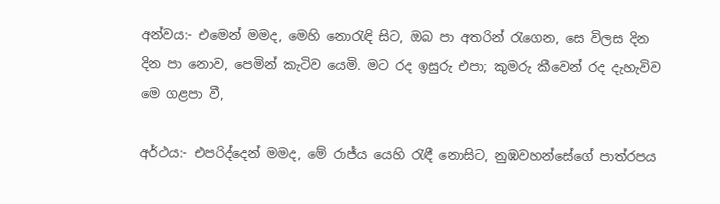අන්වය:- එමෙන් මමද, මෙහි නොරැඳි සිට, ඔබ පා අතරින් රැගෙන, සෙ විලස දින දින පා නොව, පෙමින් කැටිව යෙමි. මට රද ඉසුරු එපා; කුමරු කීවෙන් රද දැහැවිව මෙ ගළපා වී,

අර්ථය:- එපරිද්දෙන් මමද, මේ රාජ්ය යෙහි රැඳී නොසිට, නුඹවහන්සේගේ පාත්රපය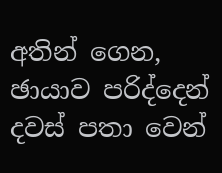අතින් ගෙන, ඡායාව පරිද්දෙන් දවස් පතා වෙන්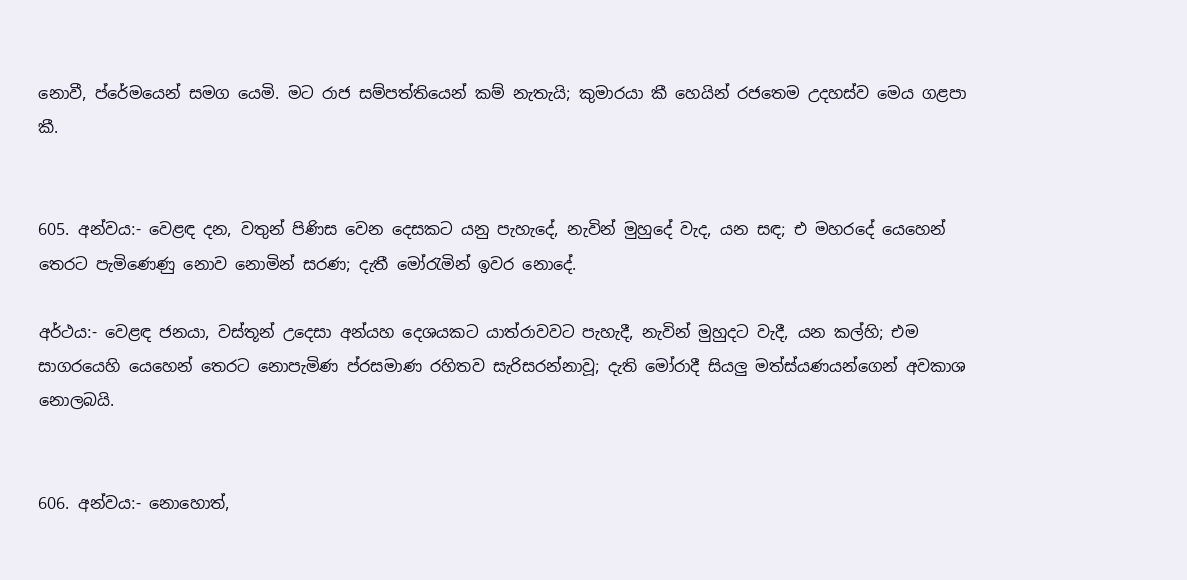නොවී, ප්රේ‍මයෙන් සමග යෙමි. මට රාජ සම්පත්තියෙන් කම් නැතැයි; කුමාරයා කී හෙයින් රජතෙම උදහස්ව මෙය ගළපා කී.


605. අන්වය:- වෙළඳ දන, වතුන් පිණිස වෙන දෙසකට යනු පැහැදේ, නැවින් මුහුදේ වැද, යන සඳ; එ මහරදේ යෙහෙන් තෙරට පැමිණෙණු නොව නොමින් සරණ; දැතී මෝරැමින් ඉවර නොදේ.

අර්ථය:- වෙළඳ ජනයා, වස්තූන් උදෙසා අන්යහ දෙශයකට යාත්රාවවට පැහැදී, නැවින් මුහුදට වැදී, යන කල්හි; එම සාගරයෙහි යෙහෙන් ‍තෙරට නොපැමිණ ප්රසමාණ රහිතව සැරිසරන්නාවූ; දැති මෝරාදී සියලු මත්ස්යණයන්ගෙන් අවකාශ නොලබයි.


606. අන්වය:- නොහොත්,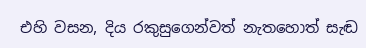එහි වසන, දිය රකුසුගෙන්වත් නැතහොත් සැඬ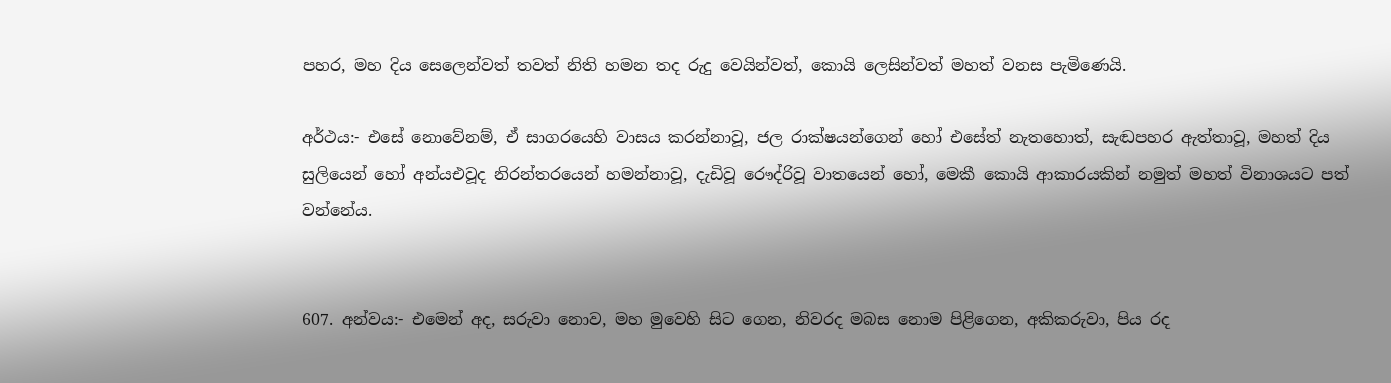පහර, මහ දිය සෙලෙන්වත් තවත් නිති හමන තද රුදු වෙයින්වත්, කොයි ලෙසින්වත් මහත් වනස පැමිණෙයි.

අර්ථය:- එසේ නොවේනම්, ඒ සාගරයෙහි වාසය කරන්නාවූ, ජල රාක්ෂයන්ගෙන් හෝ එසේත් නැතහොත්, සැඬපහර ඇත්තාවූ, මහත් දිය සුලියෙන් හෝ අන්යඑවූද නිරන්තරයෙන් හමන්නාවූ, දැඩිවූ රෞද්රිවූ වාතයෙන් හෝ, මෙකී කොයි ආකාරයකින් නමුත් මහත් විනාශයට පත් වන්නේය.


607. අන්වය:- එමෙන් අද, සරුවා නොව, මහ මුවෙහි සිට ගෙන, නිවරද මබස නොම පිළිගෙන, අකිකරුවා, පිය රද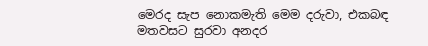මෙරද සැප නොකමැති මෙම දරුවා, එකබඳ මතවසට සුරවා අනදර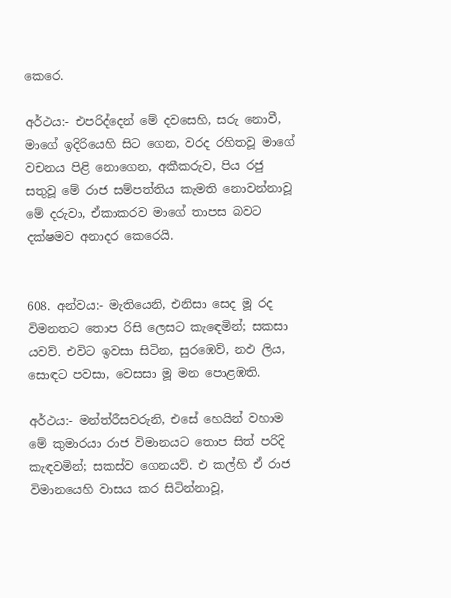කෙරෙ.

අර්ථය:- එපරිද්දෙන් මේ දවසෙහි, සරු නොවී, මාගේ ඉදිරියෙහි සිට ගෙන, වරද රහිතවූ මාගේ වචනය පිළි‍ නොගෙන, අකීකරුව, පිය රජු සතුවූ මේ රාජ සම්පත්තිය කැමති නොවන්නාවූ මේ දරුවා, ඒකාකරව මාගේ තාපස බවට දක්ෂමව අනාදර කෙරෙයි.


608. අන්වය:- මැතියෙනි, එනිසා සෙද මූ රද විමනතට තොප රිසි ලෙසට කැඳෙමින්; සකසා යවව්. එවිට ඉවසා සිටින, සුරඹෙව්, නඵ ලිය, සොඳට පවසා, වෙසසා මූ මන පොළඹති.

අර්ථය:- මන්ත්රීසවරුනි, එසේ හෙයින් වහාම මේ කුමාරයා රාජ විමානයට තොප සිත් පරිදි කැඳවමින්; සකස්ව ගෙනයව්. එ කල්හි ඒ රාජ විමානයෙහි වාසය කර සිටින්නාවූ,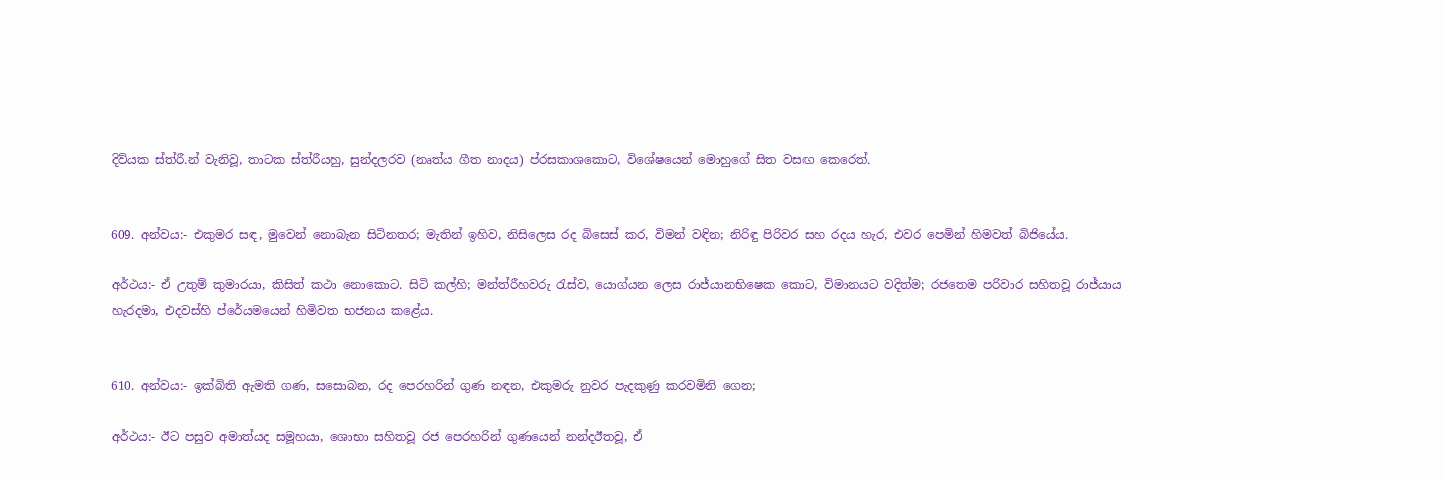දිව්යක ස්ත්රී.න් වැනිවූ, තාටක ස්ත්රීයහු, සුන්දලරව (නෘත්ය ගීත නාදය) ප්රසකාශකොට, විශේෂයෙන් මොහුගේ සිත වසඟ කෙරෙත්.


609. අන්වය:- එකුමර සඳ, මුවෙන් නොබැන සිටිනතර; මැතින් ඉහිව, නිසිලෙස රද බිසෙස් කර, විමන් වඳින; නිරිඳු පිරිවර සහ රදය හැර, එවර පෙමින් හිමවත් බිජියේය.

අර්ථය:- ඒ උතුම් කුමාරයා, කිසිත් කථා නොකොට. සිටි කල්හි; මන්ත්රීහවරු රැස්ව, යොග්යන ලෙස රාජ්යානභිෂෙක කොට, විමානයට වදිත්ම; රජතෙම පරිවාර සහිතවූ රාජ්යාය හැරදමා, එදවස්හි ප්රේයමයෙන් හිමිවත භජනය කළේය.


610. අන්වය:- ඉක්බිති ඇමති ගණ, සසොබන, රද පෙරහරින් ගුණ නඳන, එකුමරු නුවර පැදකුණු කරවමිනි ගෙන;

අර්ථය:- ඊට පසුව අමාත්යද සමූහයා, ශොභා සහිතවූ රජ පෙරහරින් ගුණයෙන් නන්දඊතවූ, ඒ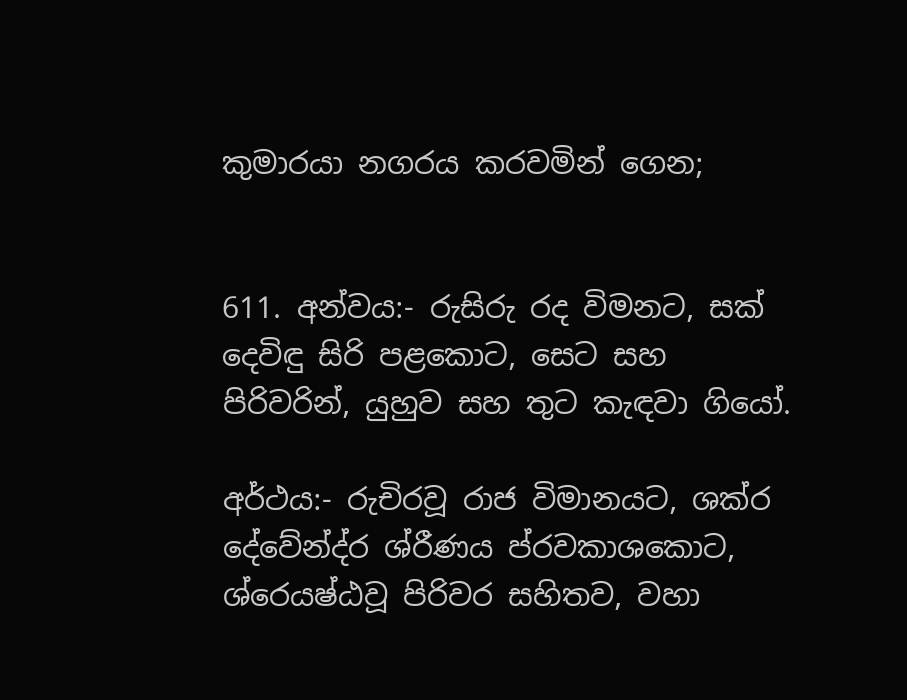කුමාරයා නගරය කරවමින් ගෙන;


611. අන්වය:- රුසිරු රද විමනට, සක් දෙවිඳු සිරි පළකොට, සෙට සහ පිරිවරින්, යුහුව සහ තුට කැඳවා ගියෝ.

අර්ථය:- රුචිරවූ රාජ විමානයට, ශක්ර දේවේන්ද්ර ශ්රීණය ප්රවකාශකොට, ශ්රෙයෂ්ඨවූ පිරිවර සහිතව, වහා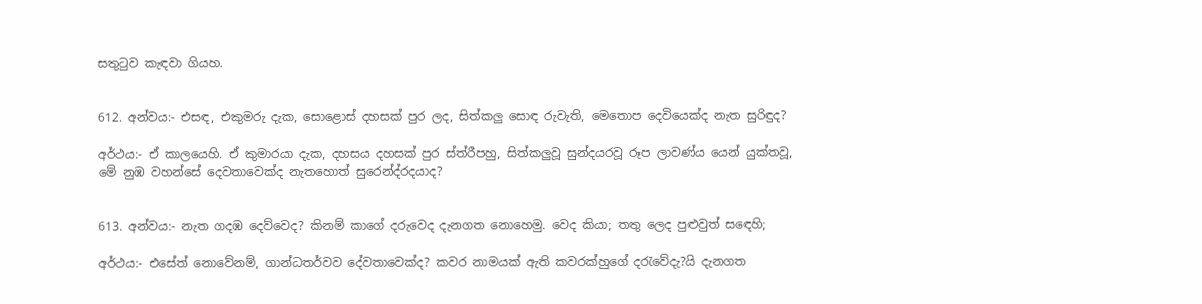සතුටුව කැඳවා ගියහ.


612. අන්වය:- එසඳ, එකුමරු දැක, සොළොස් දහසක් පුර ලද, සිත්කලු සොඳ රුවැති, මෙතොප දෙවියෙක්ද නැත සුරිඳුද?

අර්ථය:- ඒ කාලයෙහි. ඒ කුමාරයා දැක, දහසය දහසක් පුර ස්ත්රීපහු, සිත්කලුවූ සුන්දයරවූ රූප ලාවණ්ය යෙන් යුක්තවූ, මේ නුඹ වහන්සේ දෙවතාවෙක්ද නැතහොත් සුරෙන්ද්රදයාද?


613. අන්වය:- නැත ගදඹ දෙව්වෙද? කිනම් කාගේ දරුවෙද දැනගත නොහෙමු. වෙද කියා; තතු ලෙද පුළුවුත් ස‍ඳෙහි;

අර්ථය:- එසේත් නොවේනම්, ගාන්ධතර්වව දේවතාවෙක්ද? කවර නාමයක් ඇති කවරක්හුගේ දරැවේදැ?යි දැනගත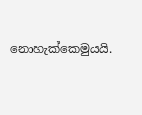නොහැක්කෙමුයයි.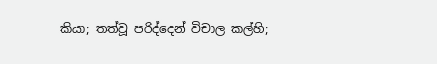කියා; තත්වූ පරිද්දෙන් විචාල කල්හි;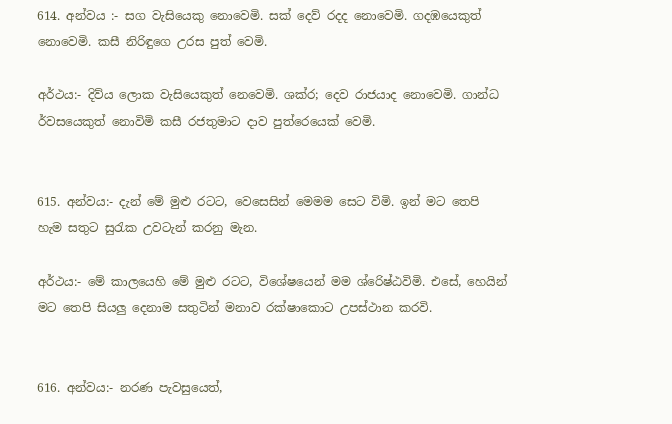614. අන්වය :- සග වැසියෙකු නොවෙමි. සක් දෙව් රදද නොවෙමි. ගදඹයෙකුත් නොවෙමි. කසී නිරිඳුගෙ උරස පුත් වෙමි.

අර්ථය:- දිව්ය ලොක වැසියෙකුත් නෙවෙමි. ශක්ර; දෙව රාජයාද නොවෙමි. ගාන්ධ ර්වසයෙකුත් නොවිමි කසී රජතුමාට දාව පුත්රෙයෙක් වෙමි.


615. අන්වය:- දැන් මේ මුළු රටට, වෙසෙසින් මෙමම සෙට විමි. ඉන් මට තෙපි හැම සතුට සුරැක උවටැන් කරනු මැන.

අර්ථය:- මේ කාලයෙහි මේ මුළු රටට, විශේෂයෙන් මම ශ්රෙිෂ්ඨවිමි. එසේ, හෙයින් මට තෙපි සියලු දෙනාම සතුටින් මනාව රක්ෂාකොට උපස්ථාන කරවි.


616. අන්වය:- නරණ පැවසුයෙත්,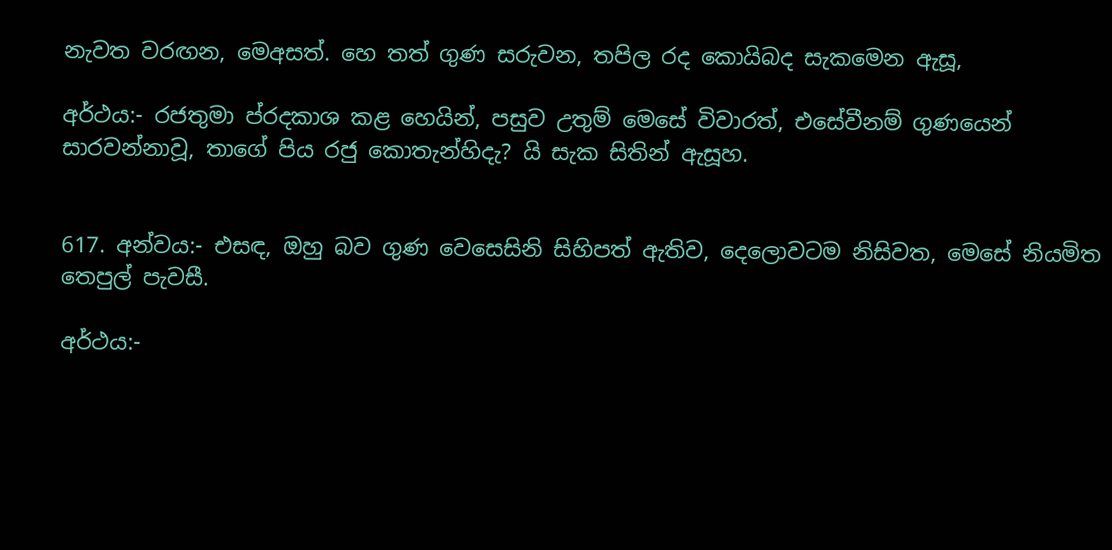නැවත වරඟන, මෙඅසත්. හෙ තත් ගුණ සරුවන, තපිල රද කොයිබද සැකමෙන ඇසූ,

අර්ථය:- රජතුමා ප්රදකාශ කළ හෙයින්, පසුව උතුම් මෙසේ විවාරත්, එසේවීනම් ගුණයෙන් සාරවන්නාවූ, තාගේ පිය රජු කොතැන්හිදැ? යි සැක සිතින් ඇසූහ.


617. අන්වය:- එසඳ, ඔහු බව ගුණ වෙසෙසිනි සිහිපත් ඇතිව, දෙලොවටම නිසිවත, මෙසේ නියමිත තෙපුල් පැවසී.

අර්ථය:-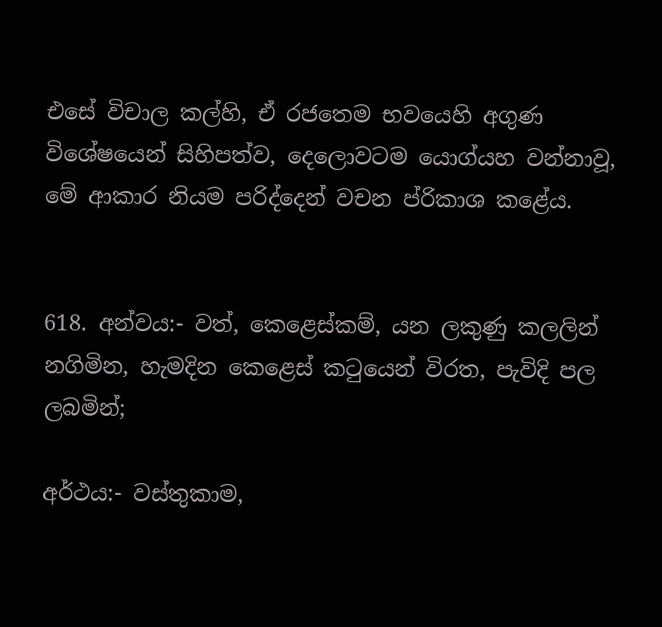එසේ විචාල කල්හි, ඒ රජතෙම භවයෙහි අගුණ විශේෂයෙන් සිහිපත්ව, දෙලොවටම යොග්යහ වන්නාවූ, මේ ආකාර නියම පරිද්දෙන් වචන ප්රිකාශ කළේය.


618. අන්වය:- වත්, කෙළෙස්කම්, යන ලකුණු කලලින් නගිමින, හැමදින කෙළෙස් කටුයෙන් විරත, පැවිදි පල ලබමින්;

අර්ථය:- වස්තුකාම,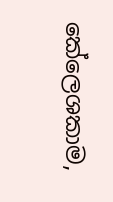කේලෙශකාම,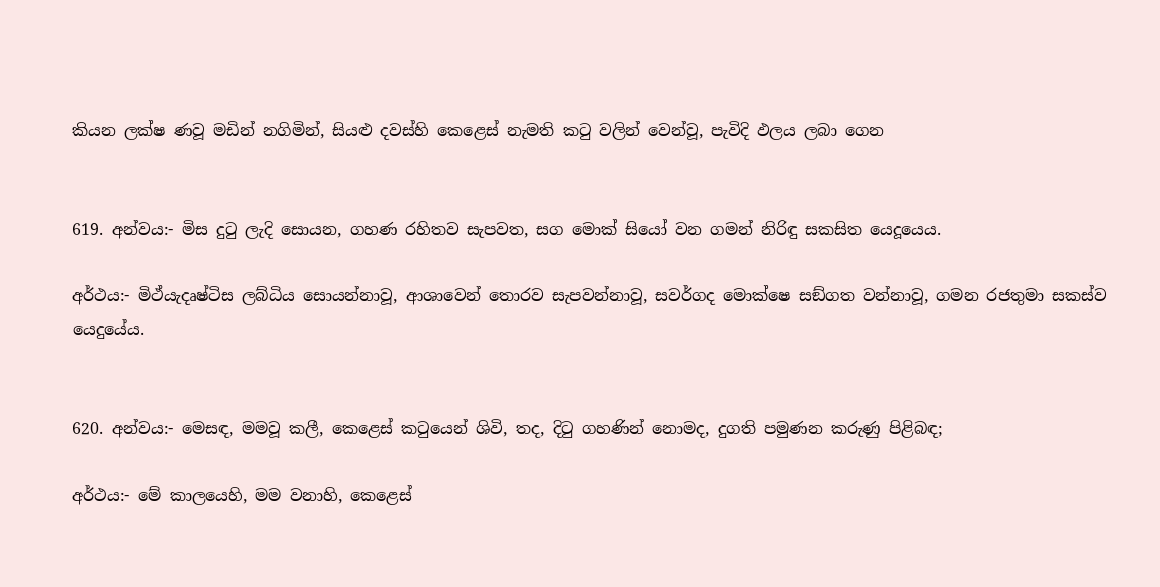කියන ලක්ෂ ණවූ මඩින් නගිමින්, සියළු දවස්හි කෙළෙස් නැමති කටු වලින් වෙන්වූ, පැවිදි ඵලය ලබා ගෙන


619. අන්වය:- මිස දුටු ලැදි සොයන, ගහණ රහිතව සැපවත, සග මොක් සියෝ වන ගමන් නිරිඳු සකසිත යෙදූයෙය.

අර්ථය:- මිථ්යැදෘෂ්ටිස ලබ්ධිය සොයන්නාවූ, ආශාවෙන් තොරව සැපවන්නාවූ, සවර්ගද මොක්ෂෙ සඞ්ගත වන්නාවූ, ගමන රජතුමා සකස්ව යෙදුයේය.


620. අන්වය:- මෙසඳ, මමවූ කලී, කෙළෙස් කටුයෙන් ශිවි, තද, දිටු ගහණින් නොමද, දුගති පමුණන කරුණු පිළිබඳ;

අර්ථය:- මේ කාලයෙහි, මම වනාහි, කෙළෙස්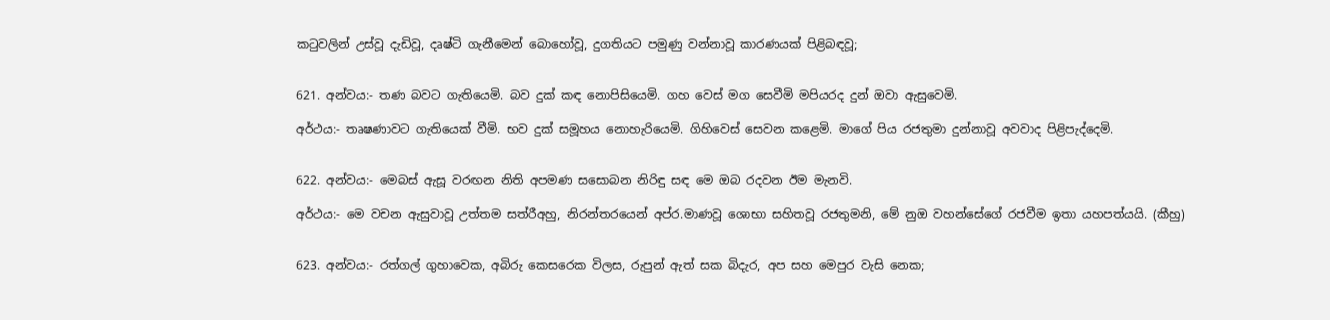කටුවලින් උස්වූ දැඩිවූ, දෘෂ්ටි ගැනීමෙන් බොහෝවූ, දුගතියට පමුණු වන්නාවූ කාරණයක් පිළිබඳවූ;


621. අන්වය:- තණ බවට ගැතියෙමි. බව දුක් කඳ නොපිසියෙමි. ගහ වෙස් මග සෙවීමි මපියරද දුන් ඔවා ඇසුවෙමි.

අර්ථය:- තෘෂණාවට ගැතියෙක් වීමි. භව දුක් සමූහය නොහැරියෙමි. ගිහිවෙස් සෙවන ‍කළෙමි. මාගේ පිය රජතුමා දුන්නාවූ අවවාද පිළිපැද්දෙමි.


622. අන්වය:- මෙබස් ඇසූ වරඟන නිති අපමණ සසොබන නිරිඳු සඳ මෙ ඔබ රදවන ඊම මැනවි.

අර්ථය:- මෙ වචන ඇසුවාවූ උත්තම සත්රීඅහු, නිරන්තරයෙන් අප්ර.මාණවූ ශොභා සහිතවූ රජතුමනි, මේ නුඔ වහන්සේගේ රජවීම ඉතා යහපත්යයි. (කීහු)


623. අන්වය:- රත්ගල් ගුහාවෙක, අබිරු කෙසරෙක විලස, රුපුන් ඇත් සක බිදැර, අප සහ මෙපුර වැසි නෙක;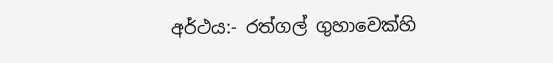අර්ථය:- රත්ගල් ගුහාවෙක්හි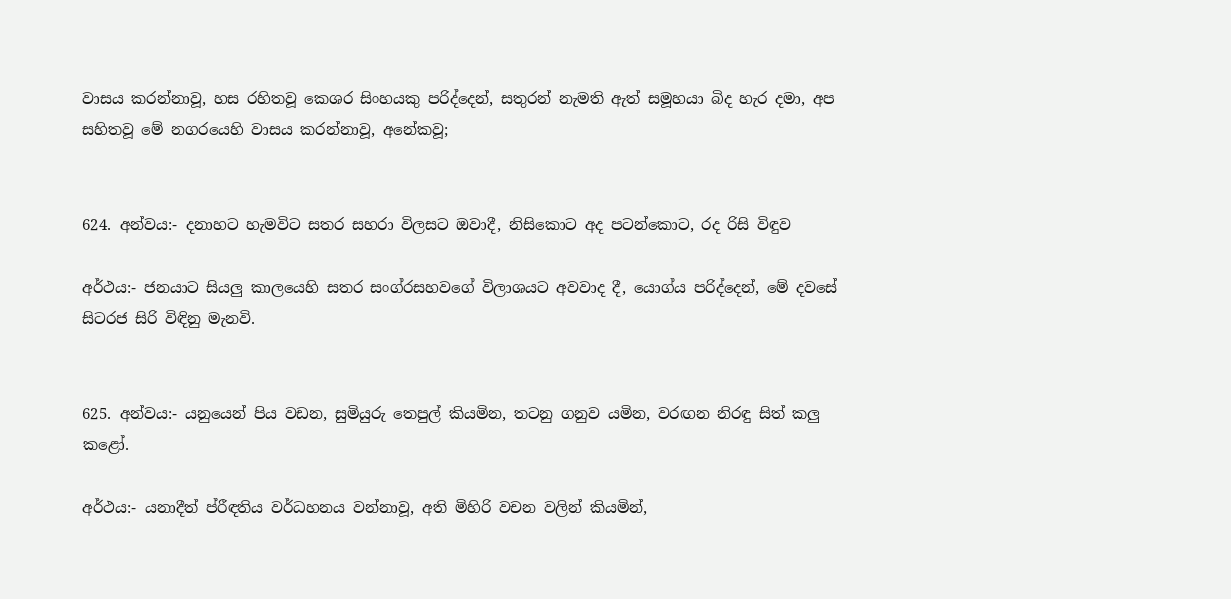වාසය කරන්නාවූ, හස රහිතවූ කෙශර සිංහයකු පරිද්දෙන්, සතුරන් නැමති ඇත් සමූහයා බිද හැර දමා, අප සහිතවූ මේ නග‍රයෙහි වාසය කරන්නාවූ, අනේකවූ;


624. අන්වය:- දනාහට හැමවිට සතර සහරා විලසට ඔවාදී, නිසිකොට අද පටන්කොට, රද රිසි විඳුව

අර්ථය:- ජනයාට සියලු කාලයෙහි සතර සංග්රසහවගේ විලාශයට අවවාද දී, යොග්ය පරිද්දෙන්, මේ දවසේ සිටරජ සිරි විඳිනු මැනවි.


625. අන්වය:- යනුයෙන් පිය වඩන, සුමියුරු තෙපුල් කියමින, තටනු ගනුව යමින, වරඟන නිරඳු සිත් කලු කළෝ.

අර්ථය:- යනාදීත් ප්රීඳතිය වර්ධහනය වන්නාවූ, අති මිහිරි වචන වලින් කියමින්,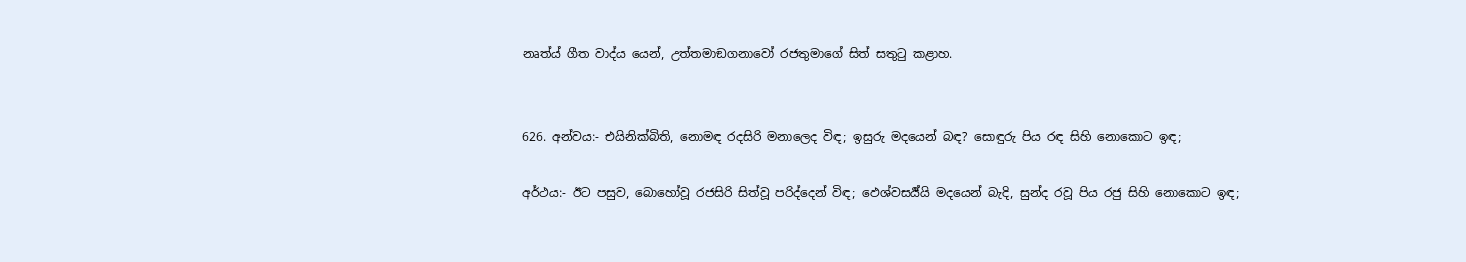නෘත්ය් ගීත වාද්ය යෙන්, උත්තමාඞගනාවෝ රජතුමාගේ සිත් සතුටු කළාහ.


626. අන්වය:- එයිනික්බිති, නොමඳ රදසිරි මනාලෙද විඳ; ඉසුරු මදයෙන් බඳ? සොඳුරු පිය රඳ සිහි නොකොට ඉඳ;

අර්ථය:- ඊට පසුව, බොහෝවූ රජසිරි සිත්වූ පරිද්දෙන් විඳ; ඵෙශ්වසර්‍ය්යි මදයෙන් බැදි, සුන්ද රවූ පිය රජු සිහි නොකොට ඉඳ;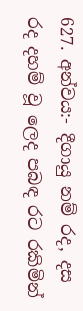627. අන්වය:- දීගායු නම් රද, දස රද දහම් වූ ලෙද පබඳ රට රකිමින්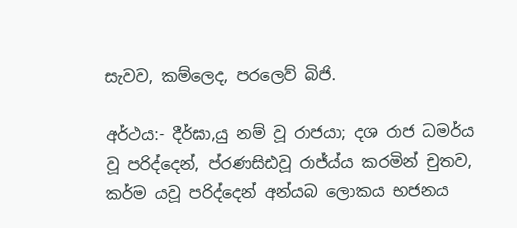සැවව, කම්ලෙද, පරලෙව් බිජි.

අර්ථය:- දීර්ඝා,යු නම් වූ රාජයා; දශ රාජ ධමර්ය වූ පරිද්දෙන්, ප්රණසිඪවූ රාජ්ය්ය කරමින් චුතව, කර්ම යවූ පරිද්දෙන් අන්යබ ලොකය භජනය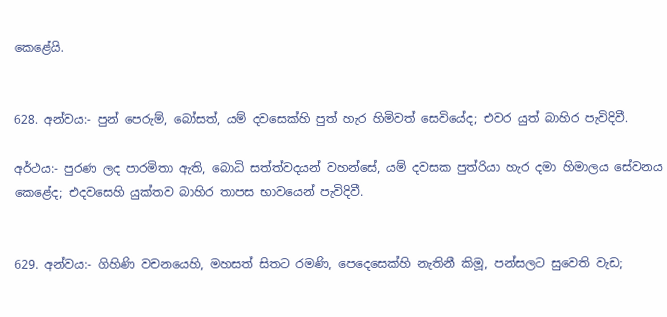කෙළේයි.


628. අන්වය:- පුන් පෙරුම්, බෝසත්, යම් දවසෙක්හි පුත් හැර හිමිවත් සෙවියේද; එවර යුත් බාහිර පැවිදිවී.

අර්ථය:- පුරණ ලද පාරමිතා ඇති, බොධි සත්ත්වදයන් වහන්සේ, යම් දවසක පුත්රියා හැර දමා හිමාලය සේවනය කෙළේද; එදවසෙහි යුක්තව බාහිර තාපස භාවයෙන් පැවිදිවී.


629. අන්වය:- ගිහිණි වචනයෙහි, මහසත් සිතට රමණි, පෙදෙසෙක්හි නැතිනී කිමූ, පන්සලට සුවෙති වැඩ;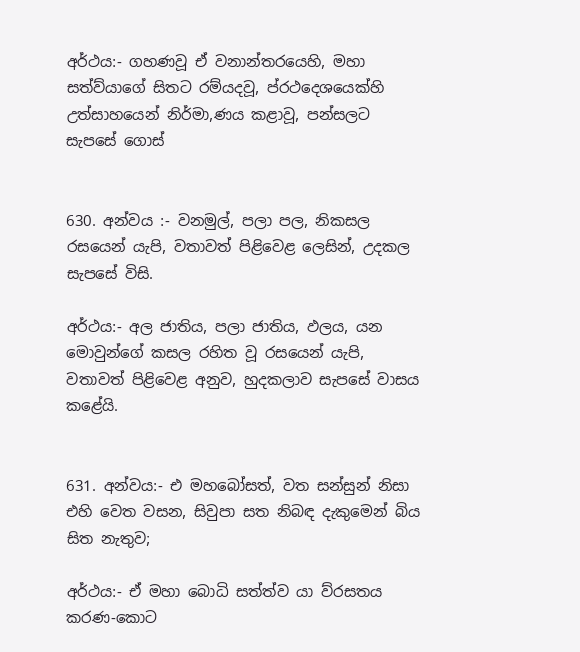අර්ථය:- ගහණවූ ඒ වනාන්තරයෙහි, මහා සත්ව්යාගේ සිතට රම්යදවූ, ප්රථදෙශයෙක්හි උත්සාහයෙන් නිර්මා,ණය කළාවූ, පන්සලට සැපසේ ගොස්


630. අන්වය :- වනමුල්, පලා පල, නිකසල රසයෙන් යැපි, වතාවත් පිළිවෙළ ලෙසින්, උදකල සැපසේ විසි.

අර්ථය:- අල ජාතිය, පලා ජාතිය, ඵලය, යන මොවුන්ගේ කසල රහිත වූ රසයෙන් යැපි, වතාවත් පිළිවෙළ අනුව, හුදකලාව සැපසේ වාසය කළේයි.


631. අන්වය:- එ මහබෝසත්, වත සන්සුන් නිසා එහි වෙත වසන, සිවුපා සත නිබඳ දැකුමෙන් බිය සිත නැතුව;

අර්ථය:- ඒ මහා බොධි සත්ත්ව යා ව්රසතය කරණ-කොට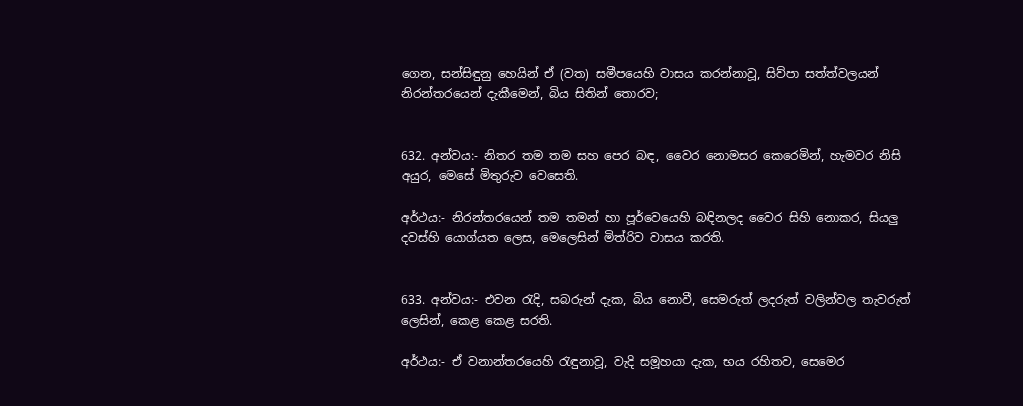ගෙන, සන්සිඳුනු හෙයින් ඒ (වත) සමීපයෙහි වාසය කරන්නාවූ, සිව්පා සත්ත්වලයන් නිරන්තරයෙන් දැකීමෙන්, බිය සිතින් තොරව;


632. අන්වය:- නිතර තම තම සහ පෙර බඳ, වෛර නොමසර කෙරෙමින්, හැමවර නිසි අයුර, මෙසේ මිතුරුව වෙසෙති.

අර්ථය:- නිරන්තරයෙන් තම තමන් හා පූර්වෙයෙහි බඳිනලද වෛර සිහි නොකර, සියලු දවස්හි යොග්යත ලෙස, මෙලෙසින් මිත්රිව වාසය කරති.


633. අන්වය:- එවන රැදි, සබරුන් දැක, බිය නොවී, සෙමරුත් ලදරුත් වලින්වල තැවරුත් ලෙසින්, කෙළ කෙළ සරති.

අර්ථය:- ඒ වනාන්තරයෙහි රැඳුනාවූ, වැදි සමූහයා දැක, භය රහිතව, සෙමෙර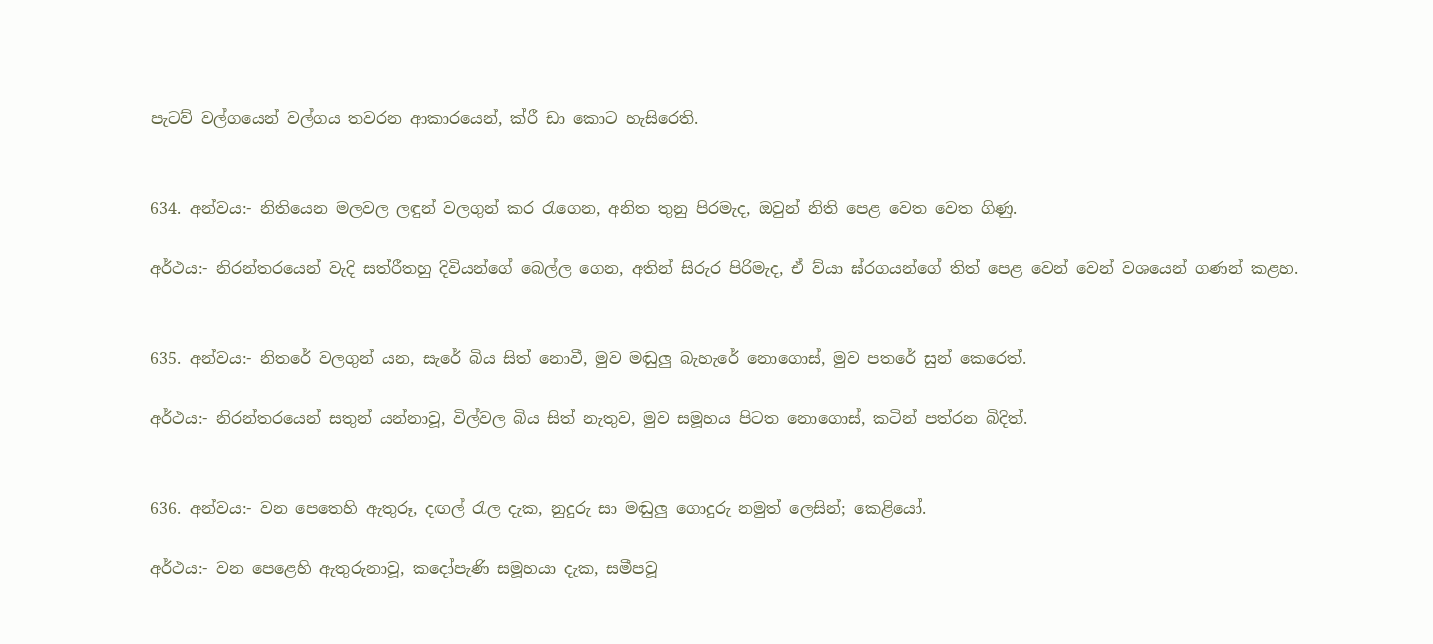පැටව් වල්ගයෙන් වල්ගය තවරන ආකාරයෙන්, ක්රී ඩා කොට හැසිරෙති.


634. අන්වය:- නිතියෙන මලවල ලඳුන් වලගුන් කර රැගෙන, අනිත තුනු පිරමැද, ඔවුන් නිති පෙළ වෙත වෙත ගිණු.

අර්ථය:- නිරන්තරයෙන් වැදි සත්රීතහු දිවියන්ගේ බෙල්ල ගෙන, අතින් සිරුර පිරිමැද, ඒ ව්යා ඝ්රගයන්ගේ තිත් පෙළ වෙන් වෙන් වශයෙන් ගණන් කළහ.


635. අන්වය:- නිතරේ වලගුන් යන, සැරේ බිය සිත් නොවී, මුව මඬුලු බැහැරේ නොගොස්, මුව පතරේ සුන් කෙරෙත්.

අර්ථය:- නිරන්තරයෙන් සතුන් යන්නාවූ, විල්වල බිය සිත් නැතුව, මුව සමූහය පිටත නොගොස්, කටින් පත්රන බිදිත්.


636. අන්වය:- වන පෙතෙහි ඇතුරූ, දඟල් රැල දැක, නුදුරු සා මඬුලු ගොදුරු නමුත් ලෙසින්; කෙළියෝ.

අර්ථය:- වන පෙළෙහි ඇතුරුනාවූ, කදෝපැණි සමූහයා දැක, සමීපවූ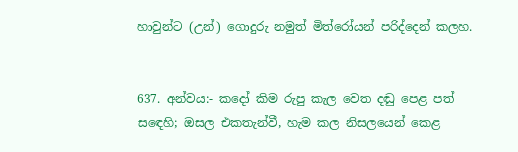හාවුන්ට (උන්) ගොදුරු නමුත් මිත්රෝයන් පරිද්දෙන් කලහ.


637. අන්වය:- කදෝ කිම රුපු කැල වෙත දඬු පෙළ පත් ස‍ඳෙහි; ඔසල එකතැන්වී, හැම කල නිසලයෙන් කෙළ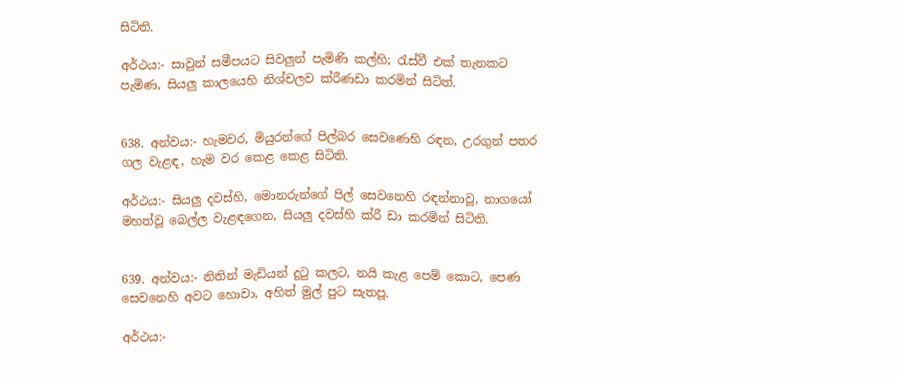සිටිති.

අර්ථය:- සාවුන් සමීපයට සිවලුන් පැමිණි කල්හි; රැස්වී එක් තැනකට පැමිණ, සියලු කාලයෙහි නිශ්චලව ක්රීණඩා කරමින් සිටිත්.


638. අන්වය:- හැමවර, මියුරන්ගේ පිල්බර සෙවණෙහි රඳන, උරගුන් පතර ගල වැළඳ, හැම වර කෙළ කෙළ සිටිති.

අර්ථය:- සියලු දවස්හි, මොනරුන්ගේ පිල් සෙවනෙහි රඳන්නාවූ, නාගයෝ මහත්වූ බෙල්ල වැළඳගෙන, සියලු දවස්හි ක්රී ඩා කරමින් සිටිති.


639. අන්වය:- නිතින් මැඩියන් දුටු කලට, නයි කැළ පෙම් කොට, පෙණ සෙවනෙහි අවට හොවා, අහිත් මුල් පුට සැතපූ.

අර්ථය:-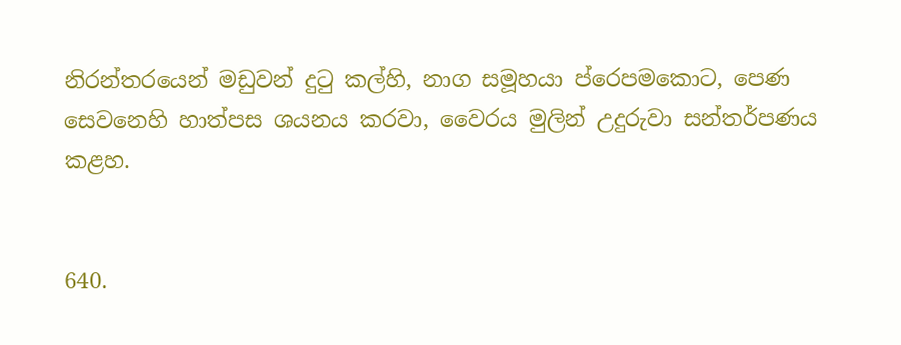නිරන්තරයෙන් මඩුවන් දුටු කල්හි, නාග සමූහයා ප්රෙපමකොට, පෙණ සෙවනෙහි හාත්පස ශයනය කරවා, වෛරය මුලින් උදුරුවා සන්තර්පණය කළහ.


640.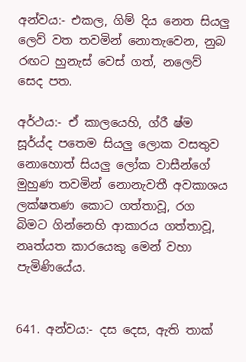අන්වය:- එකල, ගිම් දිය නෙත සියලු ලෙව් වත තවමින් නොතැවෙන, නුබ රඟට හුනැස් වෙස් ගත්, නලෙව් සෙද පත.

අර්ථය:- ඒ කාලයෙහි, ග්රී ෂ්ම සූර්ය්ද පතෙම සියලු ලොක වසතුව නොහොත් සියලු ‍ලෝක වාසීන්ගේ මුහුණ තවමින් නොනැවතී අවකාශය ලක්ෂතණ කොට ගත්තාවූ, රග බිමට ගින්නෙහි ආකාරය ගත්තාවූ, නෘත්යත කාරයෙකු මෙන් වහා පැමිණියේය.


641. අන්වය:- දස දෙස, ඇති තාක්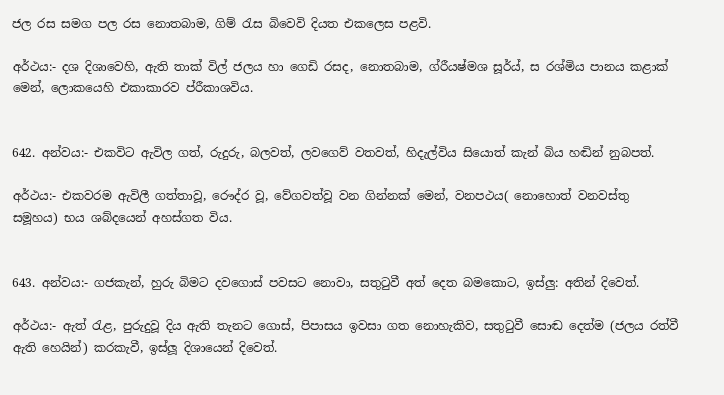ජල රස සමග පල රස නොතබාම, ගිම් රැස බිවෙවි දියත එකලෙස පළවි.

අර්ථය:- දශ දිශාවෙහි, ඇති තාක් විල් ජලය හා ගෙඩි රසද, නොතබාම, ග්රීයෂ්මශ සූර්ය්, ස රශ්මිය පානය කළාක් මෙන්, ලොකයෙහි එකාකාරව ප්රීකාශවිය.


642. අන්වය:- එකවිට ඇවිල ගත්, රුදුරු, බලවත්, ලවගෙව් වතවත්, හිදැල්විය සියොත් කැන් බිය හඬින් නුබපත්.

අර්ථය:- එකවරම ඇවිලී ගත්තාවූ, රෞද්ර වූ, වේගවත්වූ වන ගින්නක් මෙන්, වනපථය( නොහොත් වනවස්තු සමූහය) භය ශබ්දයෙන් අහස්ගත විය.


643. අන්වය:- ගජකැන්, හුරු බිමට දවගොස් පවසට නොවා, සතුටුවී අත් දෙත බමකොට, ඉස්ලු: අතින් දිවෙත්.

අර්ථය:- ඇත් රැළ, පුරුදුවූ දිය ඇති තැනට ගොස්, පිපාස‍ය ඉවසා ගත නොහැකිව, සතුටුවී සොඬ දෙත්ම (ජලය රත්වී ඇති හෙයින්) කරකැවී, ඉස්ලූ දිශායෙන් දිවෙත්.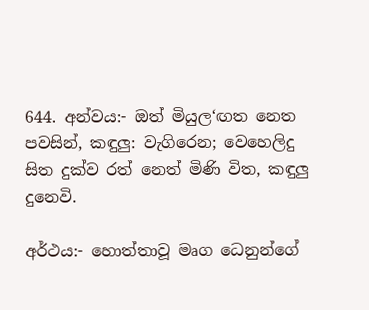644. අන්වය:- ඔත් මියුල‘ඟත නෙත පවසින්, කඳුලු: වැගිරෙන; වෙහෙලිදු සිත දුක්ව රත් නෙත් මිණි විත, කඳුලු දුනෙවි.

අර්ථය:- හොත්තාවූ මෘග ධෙනුන්ගේ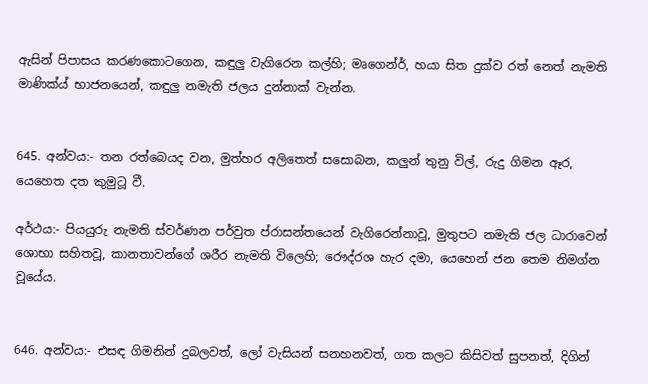ඇසින් පිපාසය කරණකොටගෙන, කඳුලු වැගිරෙන කල්හි; මෘගෙන්ර්, හයා සිත දුක්ව රත් නෙත් නැමති මාණික්ය් භාජනයෙන්, කඳුලු නමැති ජලය දුන්නාක් වැන්න.


645. අන්වය:- තන රත්බෙයද වන, මුත්හර අලිතෙත් සසොබන, කලුන් තුනු විල්, රුදු ගිමන ඈර, යෙහෙත දත කුමුටූ වී.

අර්ථය:- පියයුරු නැමති ස්වර්ණන පර්වුත ප්රාසන්තයෙන් වැගිරෙන්නාවූ, මුතුපට නමැති ජල ධාරාවෙන් ශොභා සහිතවූ, කානතාවන්ගේ ශරීර නැමති විලෙහි; රෞද්රශ හැර දමා, යෙහෙන් ජන තෙම නිමග්න වූයේය.


646. අන්වය:- එසඳ ගිමනින් දුබලවත්, ලෝ වැසියන් සනහනවත්, ගත කලට කිසිවත් සුපනත්, දිගින්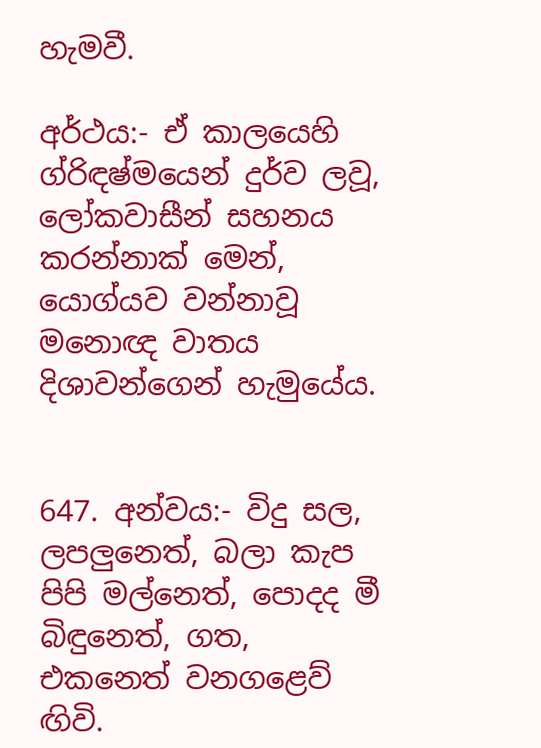හැමවී.

අර්ථය:- ඒ කාලයෙහි ග්රිඳෂ්මයෙන් දුර්ව ලවූ, ලෝකවාසීන් සහනය කරන්නාක් මෙන්, යොග්යව වන්නාවූ මනොඥ වාතය දිශාවන්ගෙන් හැමුයේය.


647. අන්වය:- විදු සල, ලපලුනෙත්, බලා කැප පිපි මල්නෙත්, පොදද මී බිඳුනෙත්, ගත, එකනෙත් වනගළෙව් ඟිවි.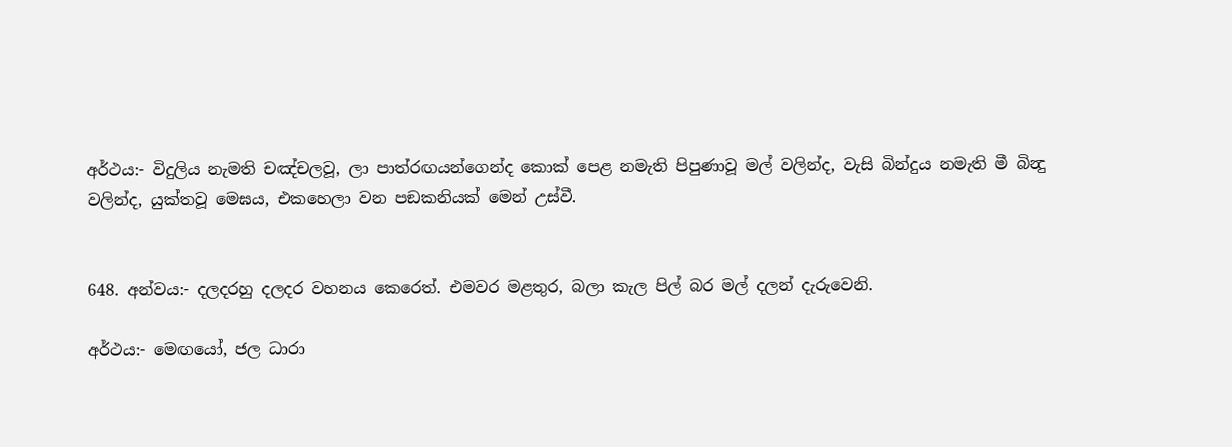අර්ථය:- විදුලිය නැමති චඤ්චලවූ, ලා පාත්රඟයන්ගෙන්ද කොක් පෙළ නමැති පිපුණාවූ මල් වලින්ද, වැසි බින්දුය නමැති මී බින්‍දු වලින්ද, යුක්තවූ මෙඝය, එකහෙලා වන පඞකනියක් මෙන් උස්වී.


648. අන්වය:- දලදරහු දලදර වහනය කෙරෙත්. එමවර මළතුර, බලා කැල පිල් බර මල් දලන් දැරුවෙනි.

අර්ථය:- මෙඟයෝ, ජල ධාරා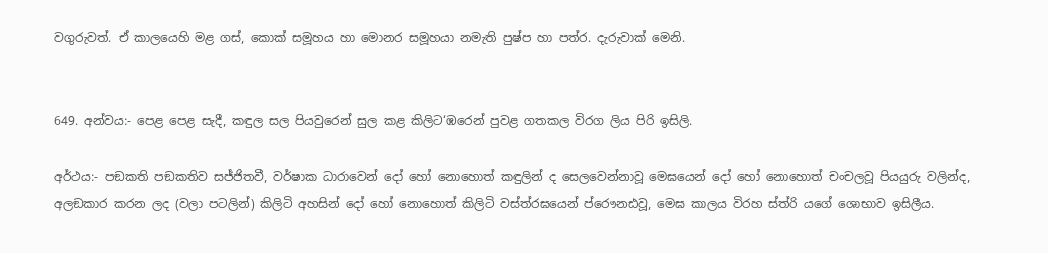වගුරුවත්. ඒ කාලයෙහි මළ ගස්, කොක් සමූහය හා මොනර සමූහයා නමැති පුෂ්ප හා පත්ර. දැරුවාක් මෙනි.


649. අන්වය:- පෙළ පෙළ සැදී, කඳුල සල පියවුරෙන් සුල කළ කිලිට‘ඹරෙන් පුවළ ගතකල විරග ලිය පිරි ඉසිලි.

අර්ථය:- පඞකති පඞකතිව සජ්ජිතවී, වර්ෂාක ධාරාවෙන් දෝ හෝ නොහොත් කඳුලින් ද සෙලවෙන්නාවූ මෙඝයෙන් දෝ හෝ නොහොත් චංචලවූ පියයුරු වලින්ද, අලඞකාර කරන ලද (වලා පටලින්) කිලිටි අහසින් දෝ හෝ නොහොත් කිලිටි වස්ත්රඝයෙන් ප්රෞනඪවූ, මෙඝ කාලය විරහ ස්ත්රි යගේ ශොභාව ඉසිලීය.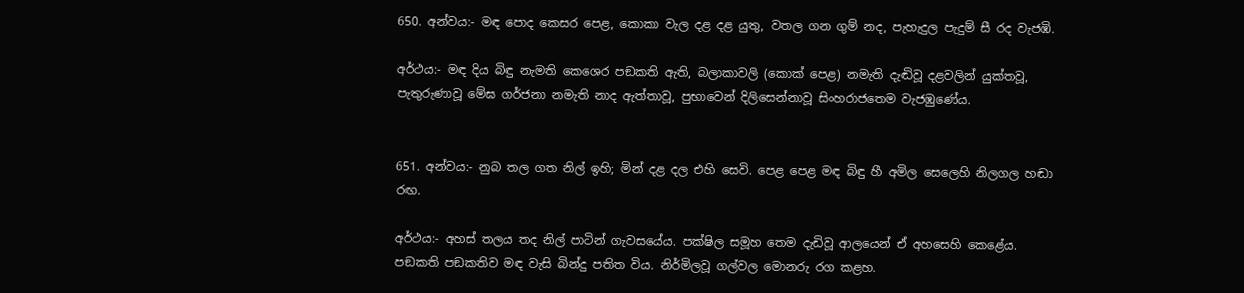650. අන්වය:- මඳ පොද කෙසර පෙළ, කොකා වැල දළ දළ යුතු, වතල ගන ගුම් නද, පැහැදුල පැදුම් සී රද වැජඹි.

අර්ථය:- මඳ දිය බිඳු නැමති කෙශෙර පඞකති ඇති, බලාකාවලි (කොක් පෙළ) නමැති දැඬිවූ දළවලින් යුක්තවූ, පැතුරුණාවූ මේඝ ගර්ජනා නමැති නාද ඇත්තාවූ, පුභාවෙන් දිලිසෙන්නාවූ සිංහරාජතෙම වැජඹුණේය.


651. අන්වය:- නුබ තල ගත නිල් ඉහි; මින් දළ දල එහි සෙවි. පෙළ පෙළ මඳ බිඳු හී අමිල සෙලෙහි නිලගල හඬා රඟ.

අර්ථය:- අහස් තලය තද නිල් පාටින් ගැවසයේය. පක්ෂිල සමූහ තෙම දැඩිවූ ආලයෙන් ඒ අහසෙහි කෙළේය. පඞකති පඞකතිව මඳ වැසි බින්දු පතිත විය. නිර්මිලවූ ගල්වල මොනරු රග කළහ.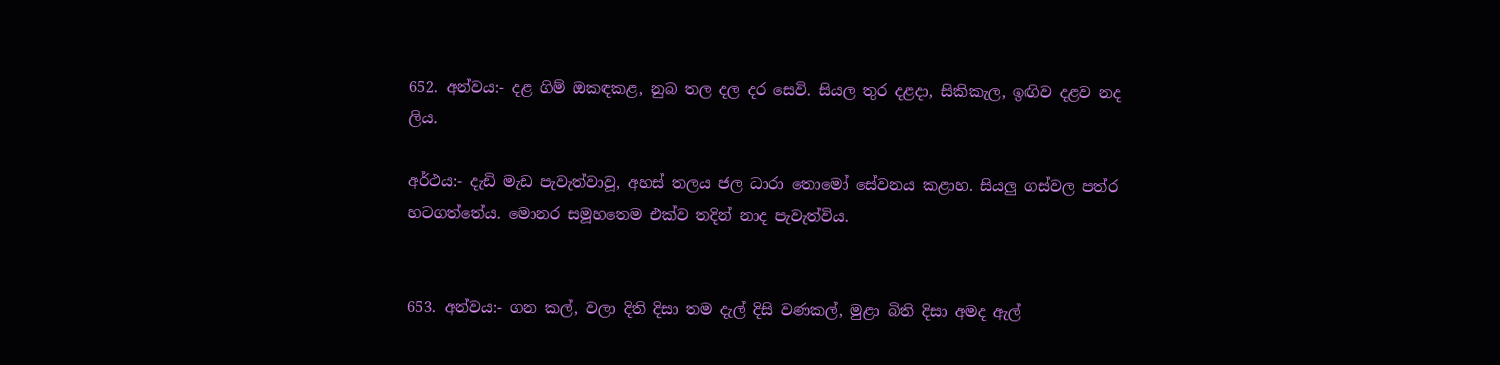652. අන්වය:- දළ ගිම් ඔකඳකළ, නුබ තල දල දර සෙවි. සියල තුර දළදා, සිකිකැල, ඉඟිව දළව නද ලිය.

අර්ථය:- දැඩි මැඩ පැවැත්වාවූ, අහස් තලය ජල ධාරා තොමෝ සේවනය කළාහ. සියලු ගස්වල පත්ර‍ හටගත්තේය. මොනර සමූහතෙම එක්ව තදින් නාද පැවැත්විය.


653. අන්වය:- ගන කල්, වලා දිති දිසා තම දැල් දිසි වණකල්, මුළා බිති දිසා අමද ඇල්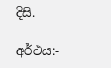දිසි.

අර්ථය:-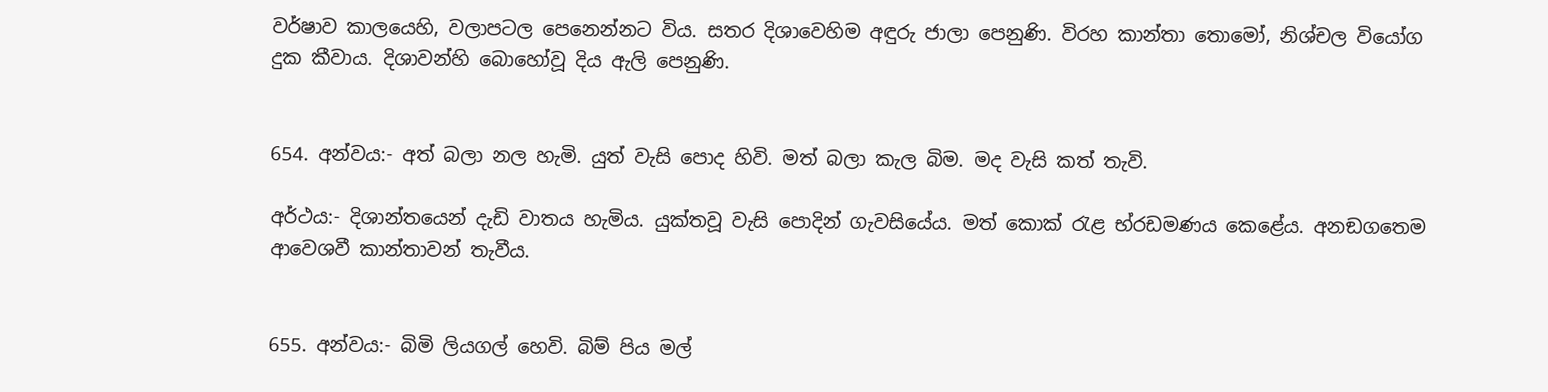වර්ෂාව කාලයෙහි, වලාපටල පෙනෙන්නට විය. සතර දිශාවෙහිම අඳුරු ජාලා පෙනුණි. විරහ කාන්තා තොමෝ, නිශ්චල වියෝග දුක කීවාය. දිශාවන්හි බොහෝවූ දිය ඇලි පෙනුණි.


654. අන්වය:- අත් බලා නල හැමි. යුත් වැසි පොද හිවි. මත් බලා කැල බිම. මද වැසි කත් තැවි.

අර්ථය:- දිශාන්තයෙන් දැඩි වාතය හැමිය. යුක්තවූ වැසි පොදින් ගැවසියේය. මත් කොක් රැළ භ්රඩමණය කෙළේය. අනඞගතෙම ආවෙශවී කාන්තාවන් තැවීය.


655. අන්වය:- බිමි ලියගල් හෙවි. බිම් පිය මල්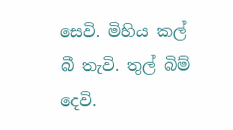සෙවි. මිහිය කල් බී තැවි. තුල් බිම් දෙවි.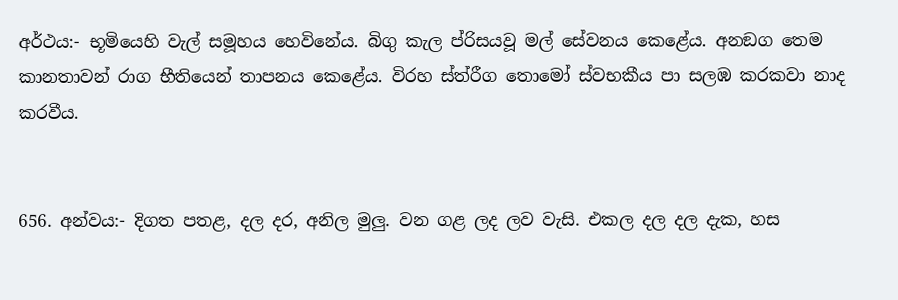අර්ථය:- භූමියෙහි වැල් සමූහය හෙවිනේය. බිගු කැල ප්රිසයවූ මල් සේවනය කෙළේය. අනඞග තෙම කානතාවන් රාග භීතියෙන් තාපනය කෙළේය. විරහ ස්ත්රීග තොමෝ ස්වභකීය පා සලඹ කරකවා නාද කරවීය.


656. අන්වය:- දිගත පතළ, දල දර, අනිල මුලු. වන ගළ ලද ලව වැසි. එකල දල දල දැක, හස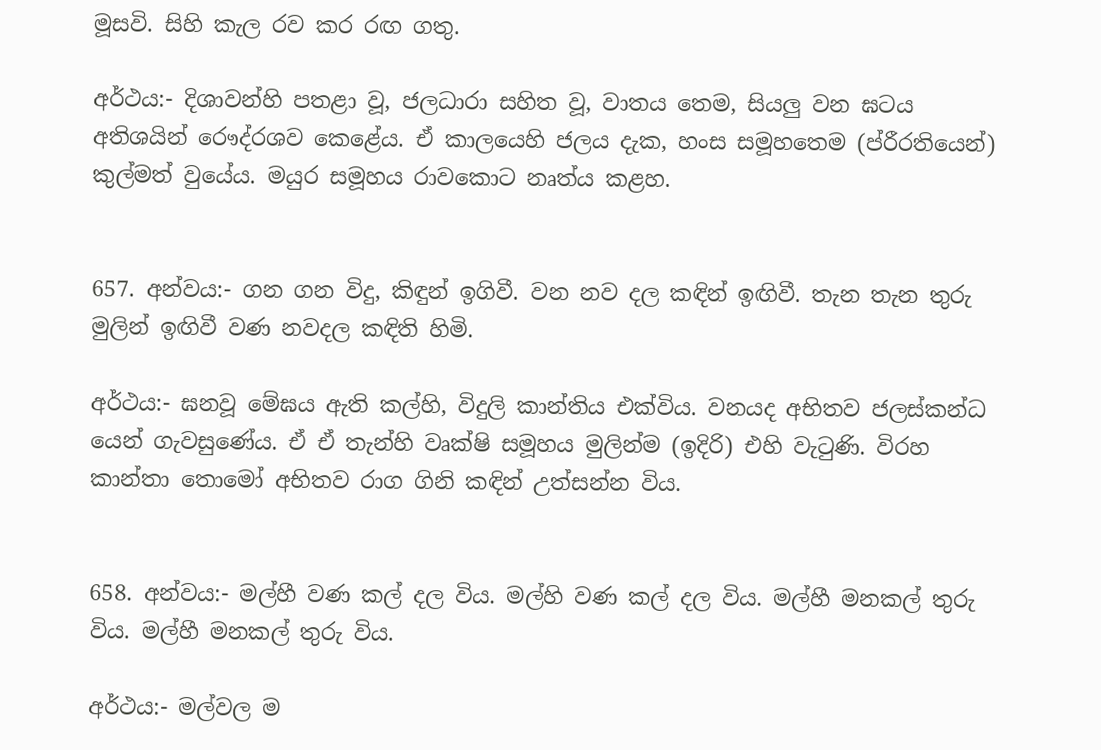මූසවි. සිහි කැල රව කර රඟ ගතු.

අර්ථය:- දිශාවන්හි පතළා වූ, ජලධාරා සහිත වූ, වාතය තෙම, සියලු වන ඝටය අතිශයින් රෞද්රශව කෙළේය. ඒ කාලයෙහි ජලය දැක, හංස සමූහතෙම (ප්රීරතියෙන්) කුල්මත් වුයේය. මයුර සමූහය රාවකොට නෘත්ය කළහ.


657. අන්වය:- ගන ගන විදු, කිඳුන් ඉගිවී. වන නව දල කඳින් ඉඟිවී. තැන තැන තුරු මුලින් ඉඟිවී වණ නවදල කඳිති හිමි.

අර්ථය:- ඝනවූ මේඝය ඇති කල්හි, විදුලි කාන්තිය එක්විය. වනයද අභිතව ජලස්කන්ධ යෙන් ගැවසුණේය. ඒ ඒ තැන්හි වෘක්ෂි සමූහය මුලින්ම (ඉදිරි) එහි වැටුණි. විරහ කාන්තා තොමෝ අභිතව රාග ගිනි කඳින් උත්සන්න විය.


658. අන්වය:- මල්හී වණ කල් දල විය. මල්හි වණ කල් දල විය. මල්හී මනකල් තුරු විය. මල්හී මනකල් තුරු විය.

අර්ථය:- මල්වල ම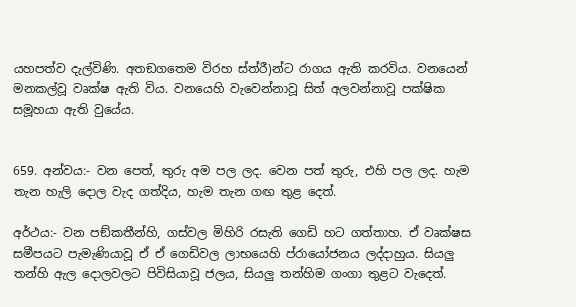යහපත්ව දැල්විණි. අතඞගතෙම විරහ ස්ත්රී)න්ට රාගය ඇති කරවිය. වනයෙන් මනකල්වූ වෘක්ෂ‍ ඇති විය. වනයෙහි වැවෙන්නාවූ සිත් අලවන්නාවූ පක්ෂික සමූහයා ඇති වුයේය.


659. අන්වය:- වන පෙත්, තුරු අම පල ලද. වෙන පත් තුරු, එහි පල ලද. හැම තැන හැලි දොල වැද ගත්දිය, හැම තැන ගඟ තුළ දෙත්.

අර්ථය:- වන පඞ්කතීන්හි, ගස්වල මිහිරි රසැති ගෙඩි හට ගත්තාහ. ඒ වෘක්ෂස සමීපයට පැමැණියාවූ ඒ ඒ ගෙඩිවල ලාභයෙහි ප්රායෝජනය ලද්දාහුය. සියලු තන්හි ඇල දොලවලට පිවිසියාවූ ජලය, සියලු තන්හිම ගංගා තුළට වැදෙත්.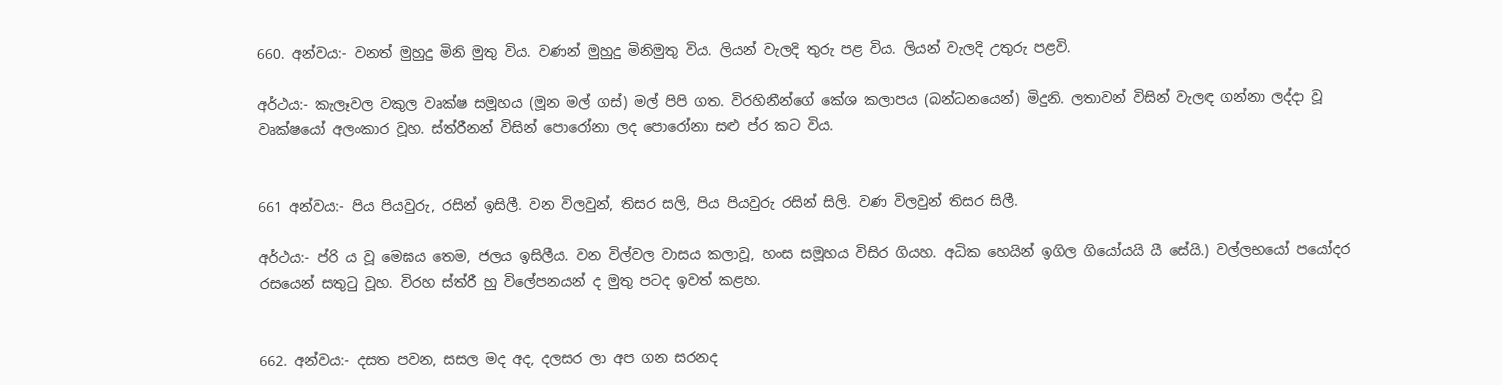660. අන්වය:- වනත් මුහුදු මිනි මුතු විය. වණන් මුහුදු මිනිමුතු විය. ලියන් වැලදි තුරු පළ විය. ලියන් වැලදි උතුරු පළවි.

අර්ථය:- කැලෑවල වකුල වෘක්ෂ සමූහය (මූන මල් ගස්) මල් පිපි ගත. විරහිනීන්ගේ කේශ කලාපය (බන්ධනයෙන්) මිදුනි. ලතාවන් විසින් වැලඳ ගන්නා ලද්දා වූ වෘක්ෂයෝ අලංකාර වූහ. ස්ත්රීනන් විසින් පොරෝනා ලද පොරෝනා සළු ප්ර කට විය.


661 අන්වය:- පිය පියවුරු, රසින් ඉසිලී. වන විලවුන්, තිසර සලි, පිය පියවුරු රසින් සිලි. වණ විලවුන් තිසර සිලී.

අර්ථය:- ප්රි ය වූ මෙඝය තෙම, ජලය ඉසිලීය. වන විල්වල වාසය කලාවූ, හංස සමූහය විසිර ගියහ. අධික හෙයින් ඉගිල ගියෝයයි යී ‍සේයි.) වල්ලභයෝ පයෝදර රසයෙන් සතුටු වූහ. විරහ ස්ත්රී හු විලේපනයන් ද මුතු පටද ඉවත් කළහ.


662. අන්වය:- දසත පවන, සසල මද අද, දලසර ලා අප ගන සරනද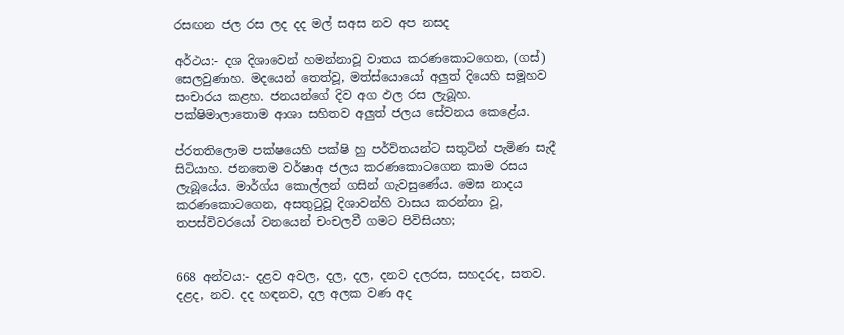රසඟන ජල රස ලද දද මල් සඅස නව අප නසද

අර්ථය:- දශ දිශාවෙන් හමන්නාවූ වාතය කරණකොටගෙන, (ගස්) සෙලවුණාහ. මදයෙන් තෙත්වූ, මත්ස්යොයෝ අලුත් දියෙහි සමූහව සංචාරය කළහ. ජනයන්ගේ දිව අග ඵල රස ලැබූහ. පක්ෂිමාලාතොම ආශා සහිතව අලුත් ජලය සේවනය කෙළේය.

ප්රතතිලොම පක්ෂයෙහි පක්ෂි හු පර්ව්තයන්ට සතුටින් පැමිණ සැදී සිටියාහ. ජනතෙම වර්ෂාඅ ජලය කරණකොටගෙන කාම රසය ලැබූයේය. මාර්ග්ය කොල්ලන් ගසින් ගැවසුණේය. මෙඝ නාදය කරණකොටගෙන, අසතුටුවූ දිශාවන්හි වාසය කරන්නා වූ, තපස්විවරයෝ වනයෙන් චංචලවී ගමට පිවිසියහ;


668 අන්වය:- දළව අවල, දල, දල, දනව දලරස, සහදරද, සතව. දළද, නව. දද හඳනව, දල අලක වණ අද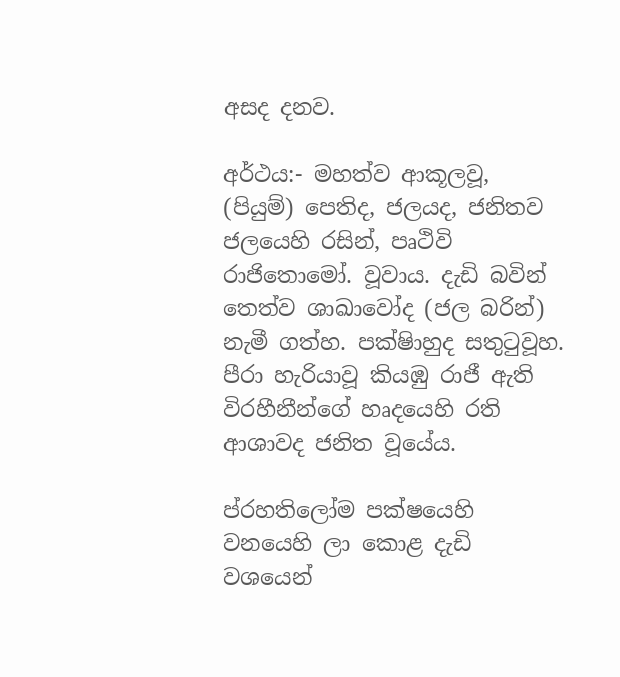අසද දනව.

අර්ථය:- මහත්ව ආකූලවූ, (පියුම්) පෙතිද, ජලයද, ජනිතව ජලයෙහි රසින්, පෘථිවි රාජිතොමෝ. වූවාය. දැඩි බවින් තෙත්ව ශාඛාවෝද (ජල බරින්) නැමී ගත්හ. පක්ෂිාහුද සතුටුවූහ. පීරා හැරියාවූ කියඹු රාජී ඇති විරහීනීන්ගේ හෘදයෙහි රති ආශාවද ජනිත වූයේය.

ප්රහතිලෝම පක්ෂයෙහි වනයෙහි ලා කොළ දැඩි වශයෙන්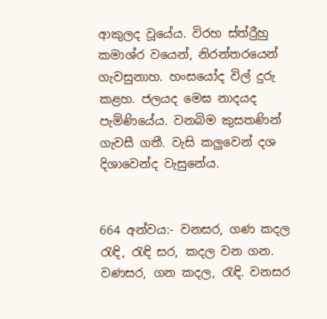ආකුලද වූයේය. විරහ ස්ත්රීුහු කමාශ්ර වයෙන්, නිරන්තරයෙන් ගැවසුනාහ. හංසයෝද විල් දුරු කළහ. ජලයද මෙඝ නාදයද පැමිණියේය. වනබිම කුසතණින් ගැවසී ගතී. වැසි කලුවෙන් දශ දිශාවෙන්ද වැසුනේය.


664 අන්වය:- වනසර, ගණ කදල රැඳි, රැඳි සර, කදල වන ගන. වණසර, ගන කදල, රැඳි. වනසර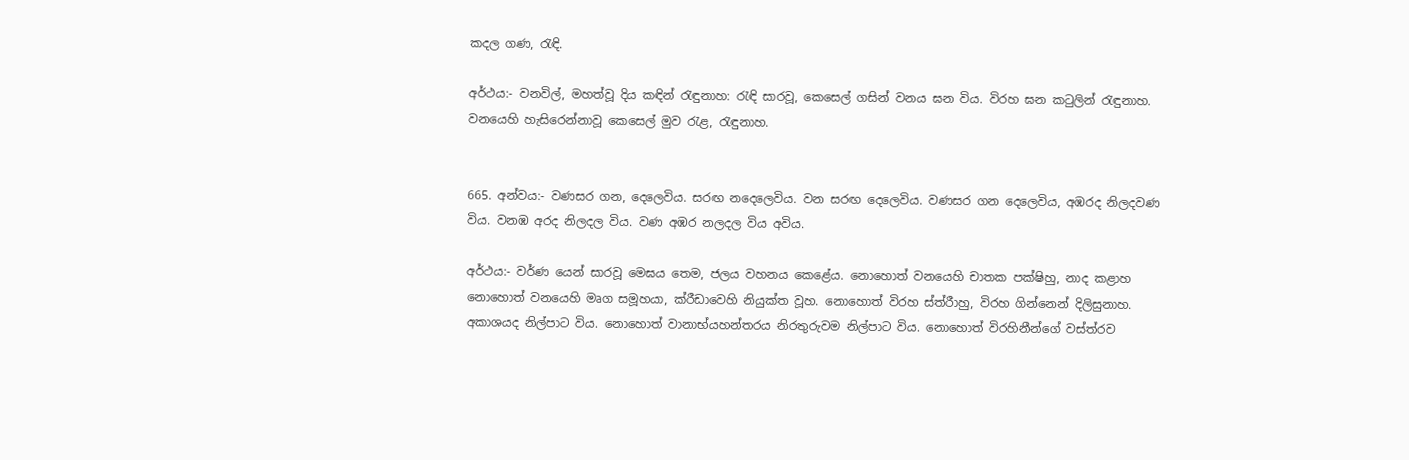කදල ගණ, රැඳි.

අර්ථය:- වනවිල්, මහත්වූ දිය කඳින් රැඳුනාහ: රැඳි සාරවූ, කෙසෙල් ගසින් වනය ඝන විය. විරහ ඝන කටුලින් රැඳුනාහ. වනයෙහි හැසිරෙන්නාවූ කෙසෙල් මුව රැළ, රැඳුනාහ.


665. අන්වය:- වණසර ගන, දෙලෙවිය. සරඟ නදෙලෙවිය. වන සරඟ දෙලෙවිය. වණසර ගන දෙලෙවිය, අඹරද නිලදවණ විය. වනඹ අරද නිලදල විය. වණ අඹර නලදල විය අවිය.

අර්ථය:- වර්ණ යෙන් සාරවූ මෙඝය තෙම, ජලය වහනය කෙළේය. නොහොත් වනයෙහි චාතක පක්ෂි‍හු, නාද කළාහ නොහොත් වනයෙහි මෘග සමූහයා, ක්රී‍ඩාවෙහි නියුක්ත වූහ. නොහොත් විරහ ස්ත්රීාහු, විරහ ගින්නෙන් දිලිසුනාහ. අකාශයද නිල්පාට විය. නොහොත් වානාභ්යහන්තරය නිරතුරුවම නිල්පාට විය. නොහොත් විරහිනීන්ගේ වස්ත්රව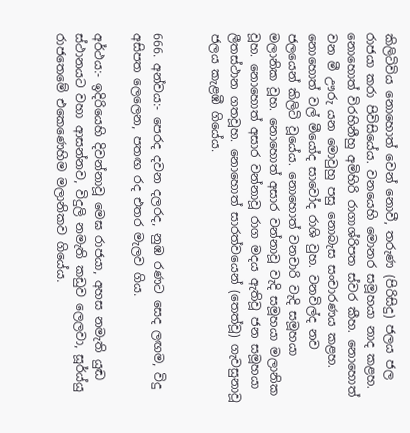කිලිටිවිය නොහොත් වෙන් නොවී, තරුණ (පිරිසිදු) ජලය ජල රාජයා කරා පිවිසියේය. වනයෙහි මොනර සමූහයා නාද කළහ. නොහොත් විරහිනීහු අමිහිරි රාගාශ්රිපත ස්වර කීහ. නොහොත් වන මී ඌරු යන මොවුහු පසු නොබැස සංචාරණය කළහ. නොහොත් වල් මීයෝද සාවෝද රාශි වුහ. වනවිල්ද නව ජලයෙන් කිලිටි වූයේය. නොහොත් වනචාරි වැදි සමූහයා මලානික වූහ. නොහොත් අසාර වන්නාවූ වැදි සමූහයා මලානික වූහ. නොහොත් අසාර වන්නාවූ රාග මදය ඇතිවූ ජන සමූහයා ලීතස්ථාන ගතවූහ. නොහොත් සාරත්වයෙන් (තෙත්වූ) ගැවසුනාවූ ජලය කැළඹී ගියේය.


666. අන්වය:- පෙරද දවන දලරද, නුඹ රණට සෙද ලඟම, විදු අසිපත ලෙලෙන, පතඟ රද එතර මැලව ගිය.

අර්ථය:- ඉදිරියෙහි දිවන්නාවූ මෙඝ රාජයා, අහස නමැති යුඬ ස්ථානයට වහා ආසන්නව, විදුලි නමැති කඩුව ලෙලවා, සූර්ය්යු රාජතෙමේ එකෙණෙහිම මලානිකව ගියේය.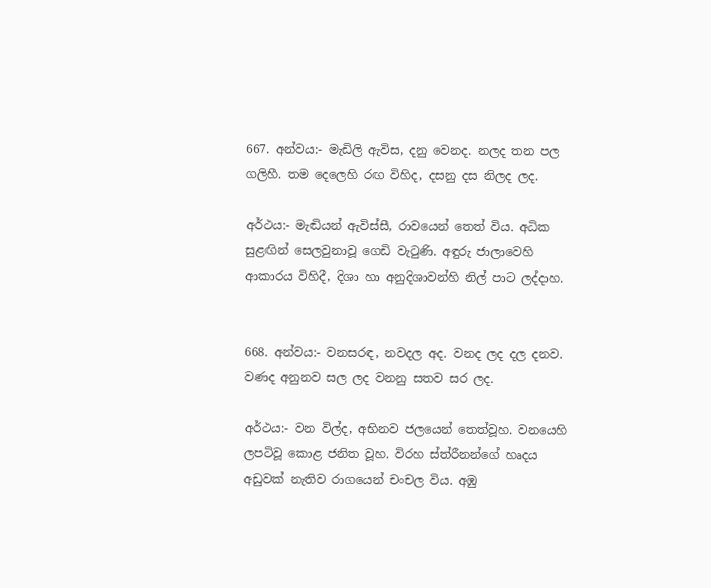667. අන්වය:- මැඩිලි ඇවිස, දනු වෙනද. නලද තන පල ගලිහී. තම දෙලෙහි රඟ විහිද, දසනු දස නිලද ලද.

අර්ථය:- මැඬියන් ඇවිස්සී, රාවයෙන් තෙත් විය. අධික සුළඟින් සෙලවුනාවූ ගෙඩි වැටුණි. අඳුරු ජාලාවෙහි ආකාරය විහිදී, දිශා හා අනුදිශාවන්හි නිල් පාට ලද්දාහ.


668. අන්වය:- වනසරඳ, නවදල අද. වනද ලද දල දනව. වණද අනුනව සල ලද වනනු සතව සර ලද.

අර්ථය:- වන විල්ද, අභිනව ජලයෙන් තෙත්වූහ. වනයෙහි ලපටිවූ කොළ ජනිත වූහ. විරහ ස්ත්රීනන්ගේ හෘදය අඩුවක් නැතිව රාගයෙන් චංචල විය. අඹු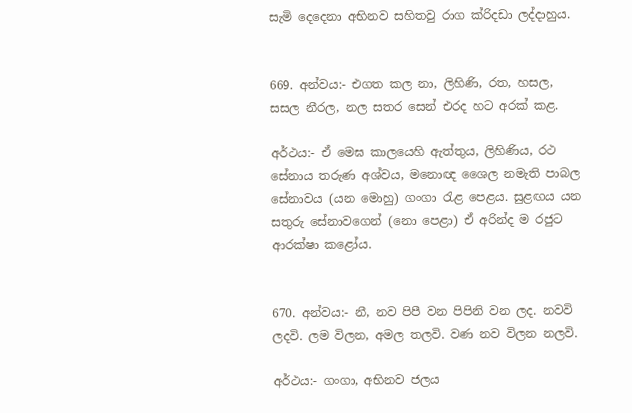සැමි දෙදෙනා අභිනව සහිතවු රාග ක්රිදඩා ලද්දාහුය.


669. අන්වය:- එගත කල නා, ලිහිණි, රත, හසල, සසල නීරල, නල සතර සෙන් එරද හට අරක් කළ.

අර්ථය:- ඒ මෙඝ කාලයෙහි ඇත්තුය, ලිහිණිය, රථ සේනාය තරුණ අශ්වය, මනොඥ ශෛල නමැති පාබල සේනාවය (යන ‍මොහු) ගංගා රැළ පෙළය. සුළඟය යන සතුරු සේනාවගෙන් (නො පෙළා) ඒ අරින්ද ම රජුට ආරක්ෂා කළෝය.


670. අන්වය:- නී, නව පිපී වන පිපිනි වන ලද. නවවි ලදවි. ලම විලන, අමල තලවි. වණ නව විලන නලවි.

අර්ථය:- ගංගා, අභිනව ජලය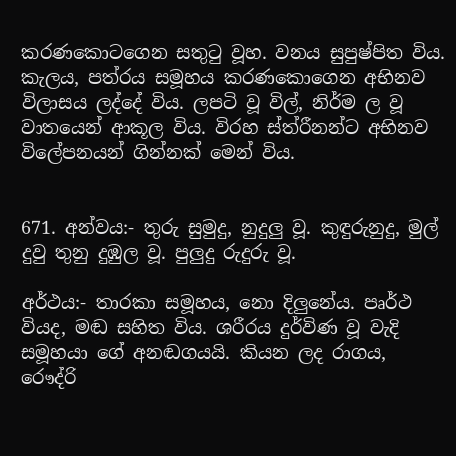කරණකොටගෙන සතුටු වූහ. වනය සුපුෂ්පිත විය. කැලය, පත්රය සමූහය කරණකොගෙන අභිනව විලාසය ලද්දේ විය. ලපටි වූ විල්, නිර්ම ල වූ වාතයෙන් ආකූල විය. විරහ ස්ත්රීනන්ට අභිනව විලේපනයන් ගින්නක් මෙන් විය.


671. අන්වය:- තුරු සුමුදු, නුදුලු වූ. කුඳුරුනුදු, මුල් දුවු තුනු දුඹුල වූ. පුලුදු රුදුරු වූ.

අර්ථය:- තාරකා සමූහය, නො දිලුනේය. පෘර්ථ වියද, මඬ සහිත විය. ශරීරය දුර්විණ වූ වැදි සමූහයා ගේ අනඬගයයි. කියන ලද රාගය, රෞද්රි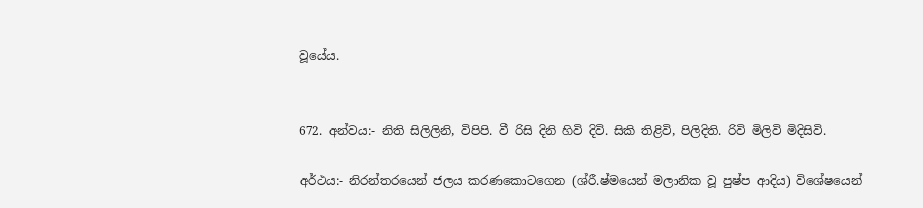වූයේය.


672. අන්වය:- නිති සිලිලිනි, විපිපි. වී රිසි දිනි හිවි දිවි. සිකි තිළිවි, පිලිදිති. රිවි මිලිවි මිදිසිවි.

අර්ථය:- නිරන්ත‍රයෙන් ජලය කරණකොටගෙන (ශ්රී.ෂ්මයෙන් මලානික වූ පුෂ්ප ආදිය) විශේෂයෙන්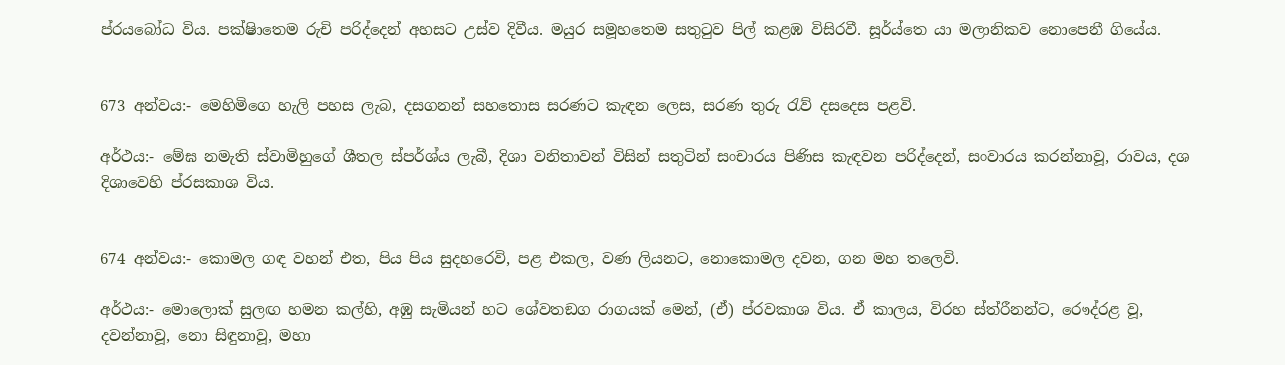ප්රයබෝධ විය. පක්ෂිාතෙම රුචි පරිද්දෙන් අහසට උස්ව දිවීය. මයුර සමූහතෙම සතුටුව පිල් කළඹ විසිරවී. සූර්ය්තෙ යා මලානිකව නොපෙනී ගියේය.


673 අන්වය:- මෙහිමිගෙ හැලි පහස ලැබ, දසගනන් සහතොස සරණට කැඳන ලෙස, සරණ තුරු රැව් දසදෙස පළවි.

අර්ථය:- මේඝ නමැති ස්වාමිහුගේ ශීතල ස්පර්ශ්ය ලැබී, දිශා වනිතාවන් විසින් සතුටින් සංචාරය පිණිස කැඳවන පරිද්දෙන්, සංවාරය කරන්නාවූ, රාවය, දශ දිශාවෙහි ප්රසකාශ විය.


674 අන්වය:- කොමල ගඳ වහන් එත, පිය පිය සුදහරෙවි, පළ එකල, වණ ලියනට, නොකොමල දවන, ගන මහ තලෙවි.

අර්ථය:- මොලොක් සුලඟ හමන කල්හි, අඹු සැමියන් හට ශේවතඞග රාගයක් මෙන්, (ඒ) ප්රවකාශ විය. ඒ කාලය, විරහ ස්ත්රීනන්ට, රෞද්රළ වූ, දවන්නාවූ, නො සිඳුනාවූ, මහා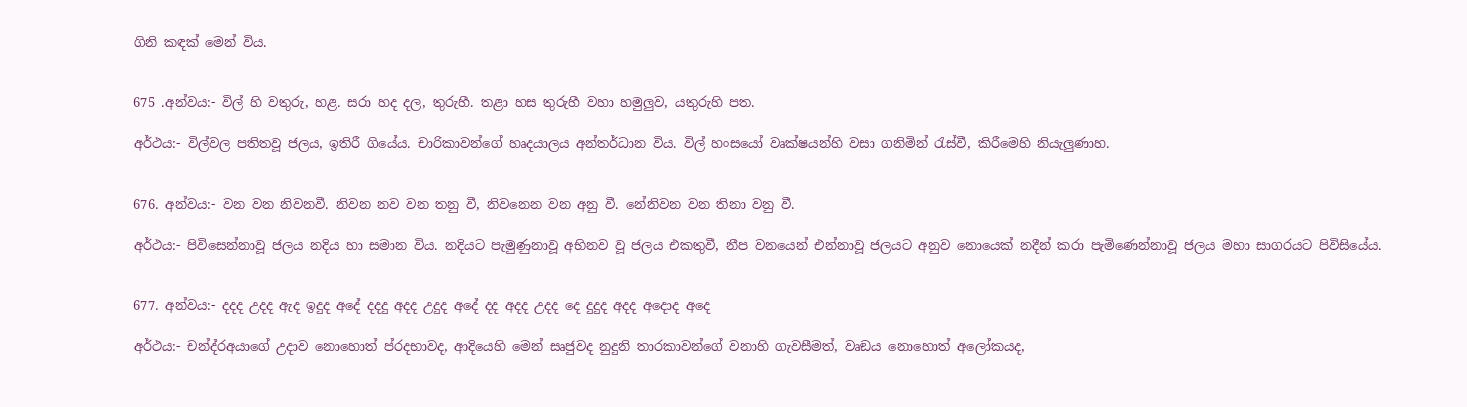ගිනි කඳක් මෙන් විය.


675 .අන්වය:- විල් හි වතුරු, හළ. සරා හද දල, තුරුහී. තළා හස තුරුහී වහා හමුලුව, යතුරුහි පත.

අර්ථය:- විල්වල පතිතවූ ජලය, ඉතිරී ගියේය. චාරිකාවන්ගේ හෘදයාලය අන්තර්ධාන විය. විල් හංසයෝ වෘක්ෂ‍යන්හි වසා ගනිමින් රැස්වී, කිරීමෙහි නියැලුණාහ.


676. අන්වය:- වන වන නිවනවී. නිවන නව වන තනු වී, නිවනෙන වන අනු වී. නේනිවන වන තිනා වනු වී.

අර්ථය:- පිවිසෙන්නාවූ ජලය නදිය හා සමාන විය. නදියට පැමුණුනාවූ අභිනව වූ ජලය එකතුවී, නීප වනයෙන් එන්නාවූ ජලයට අනුව නොයෙක් නදීන් කරා පැමිණෙන්නාවූ ජලය මහා සාගරයට පිවිසියේය.


677. අන්වය:- දදද උදද ඇද ඉදුද අදේ දදදු අදද උදුද අදේ දද අදද උදද දෙ දුදුද අදද අදොද අදෙ

අර්ථය:- චන්ද්රඅයාගේ උදාව නොහොත් ප්රදභාවද, ආදියෙහි මෙන් සෘජුවද නුදුනි තාරකාවන්ගේ වනාහි ගැවසීමත්, වෘඞය නොහොත් අලෝකයද,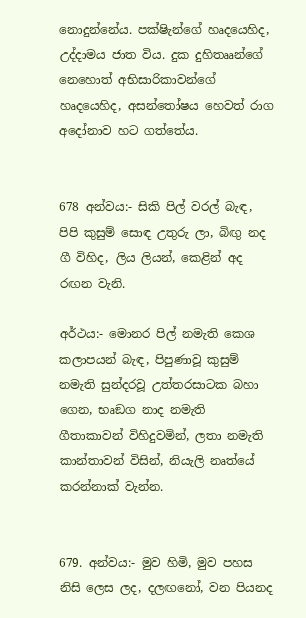නොදුන්නේය. පක්ෂිැන්ගේ හෘදයෙහිද, උද්දාමය ජාත විය. දුක දුහිතෲන්ගේ නෙහොත් අභිසාරිකාවන්ගේ හෘදයෙහිද, අසන්තෝෂය හෙවත් රාග අ‍දෝනාව හට ගත්තේය.


678 අන්වය:- සිකි පිල් වරල් බැඳ, පිපි කුසුම් සොඳ උතුරු ලා, බිඟු නද ගී විහිද, ලිය ලියන්, කෙළින් අද රඟන වැනි.

අර්ථය:- මොනර පිල් නමැති කෙශ කලාපයන් බැඳ, පිපුණාවූ කුසුම් නමැති සුන්දරවූ උත්තරසාටක බහා ගෙන, භෘඞග නාද නමැති ගීතාකාවන් විහිදුවමින්, ලතා නමැති කාන්තාවන් විසින්, නියැලි නෘත්යේ කරන්නාක් ‍වැන්න.


679. අන්වය:- මුව හිමි, මුව පහස නිසි ලෙස ලද, දලඟනෝ, වන පියනද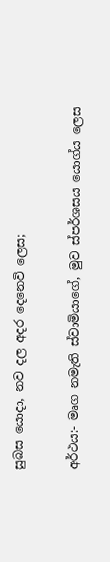සුබස යොදා, නව දල අදර දෙනෙවි‍ ලෙස;

අර්ථය:- මෘග නමැති ස්වාමියාගේ, මුව ස්පර්ශසය යොග්ය ලෙස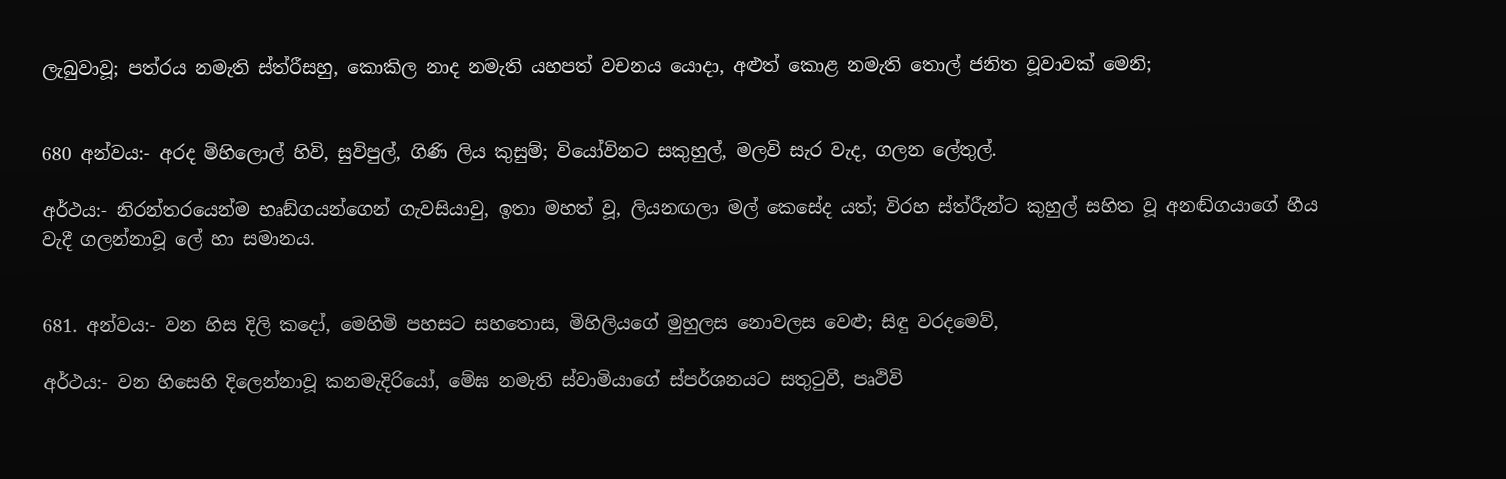ලැබුවාවූ; පත්රය නමැති ස්ත්රීසහු, කොකිල නාද නමැති යහපත් වචනය යොදා, අළුත් කොළ නමැති තොල් ජනිත වූවාවක් මෙනි;


680 අන්වය:- අරද මිහිලොල් හිවි, සුවිපුල්, ගිණි ලිය කුසුම්; වියෝවිනට සකුහුල්, මලවි සැර වැද, ගලන ලේතුල්.

අර්ථය:- නිරන්තරයෙන්ම භෘඞ්ගයන්ගෙන් ගැවසියාවු, ඉතා මහත් වූ, ලියනඟලා මල් කෙසේද යත්; විරහ ස්ත්රීැන්ට කුහුල් සහිත වූ අනඬ්ගයාගේ හීය වැදී ගලන්නාවූ ලේ හා සමානය.


681. අන්වය:- වන හිස දිලි කදෝ, මෙහිමි පහසට සහතොස, මිහිලියගේ මුහුලස නොවලස වෙළු; සිඳු වරදමෙව්,

අර්ථය:- වන හිසෙහි දිලෙන්නාවූ කනමැදිරියෝ, මේඝ නමැති ස්වාමියාගේ ස්පර්ශනයට සතුටුවී, පෘථිවි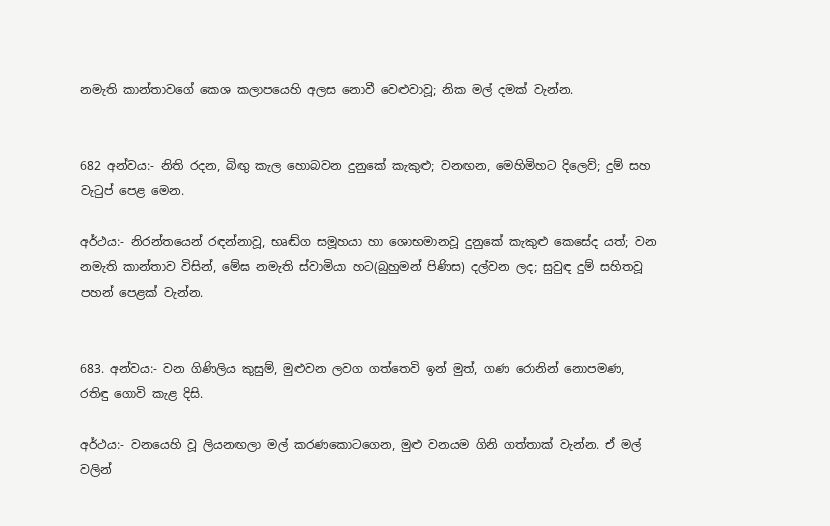නමැති කාන්තාවගේ කෙශ කලාපයෙහි අලස නොවී වෙළුවාවූ; නික මල් දමක් වැන්න.


682 අන්වය:- නිති රදන, බිඟු කැල හොබවන දුනුකේ කැකුළු; වනඟන, මෙහිමිහට දිලෙව්; දුම් සහ වැටුප් පෙළ මෙන.

අර්ථය:- නිරන්තයෙන් රඳන්නාවූ, භෘඬ්ග සමූහයා හා ‍ශොභමානවූ දුනුකේ කැකුළු කෙසේද යත්; වන නමැති කාන්තාව විසින්, මේඝ නමැති ස්වාමියා හට(බුහුමන් පිණිස) දල්වන ලද; සුවුඳ දුම් සහිතවූ පහන් පෙළක් වැන්න.


683. අන්වය:- වන ගිණිලිය කුසුම්, මුළුවන ලවග ගත්තෙවි ඉන් මුත්, ගණ රොනින් නොපමණ, රතිඳු ගොවි කැළ දිසි.

අර්ථය:- ව‍නයෙහි වූ ලියනඟලා මල් කරණකොටගෙන, මුළු වනයම ගිනි ගත්තාක් වැන්න. ඒ මල් වලින්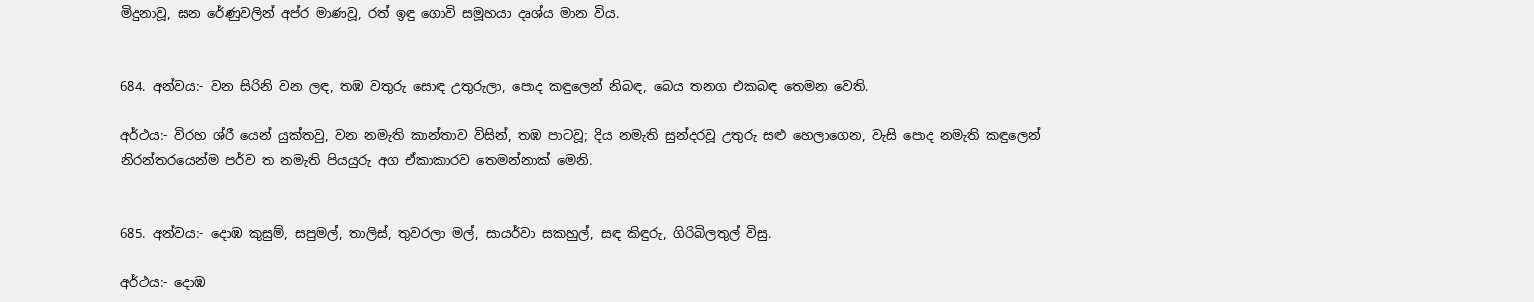මිදුනාවූ, ඝන රේණුවලින් අප්ර මාණවූ, රත් ඉඳු ගොවි සමූහයා දෘශ්ය මාන විය.


684. අන්වය:- වන සිරිනි වන ලඳ, තඹ වතුරු සොඳ උතුරුලා, පොද කඳුලෙන් නිබඳ, බෙය තනග එකබඳ තෙමන වෙති.

අර්ථය:- විරහ ශ්රී යෙන් යුක්තවු, වන නමැති කාන්තාව විසින්, තඹ පාටවූ; දිය නමැති සුන්දරවූ උතුරු සළු හෙලාගෙන, වැසි පොද නමැති කඳුලෙන් නිරන්තරයෙන්ම පර්ව ත නමැති පියයුරු අග ඒකාකාරව තෙමන්නාක් මෙනි.


685. අන්වය:- දොඹ කුසුම්, සපුමල්, තාලිස්, තුවරලා මල්, සායර්වා සකහුල්, සඳ කිඳුරු, ගිරිබිලතුල් විසු.

අර්ථය:- දොඹ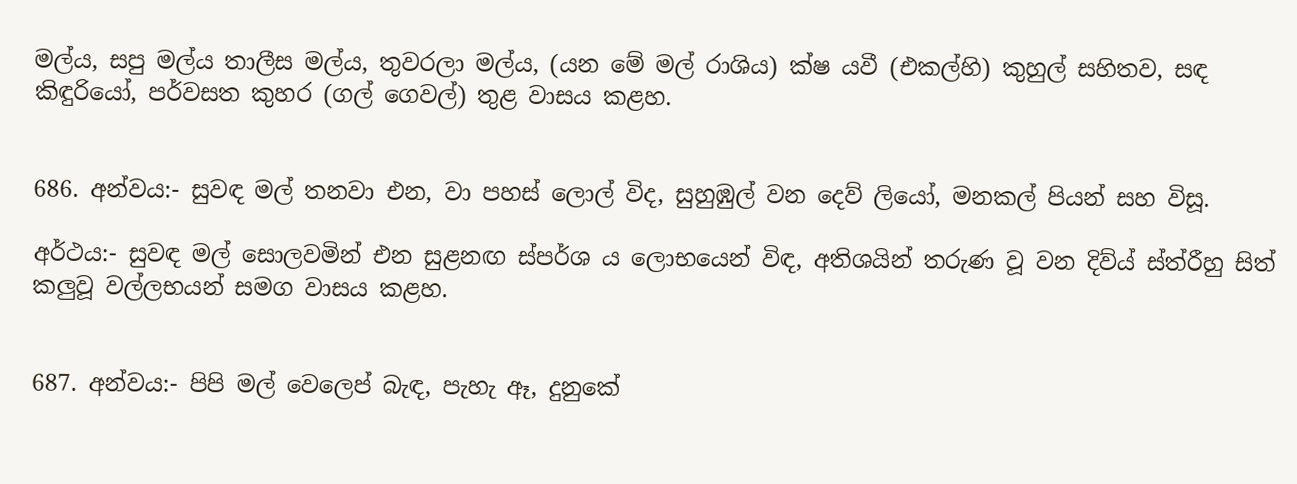මල්ය, සපු මල්ය තාලීස මල්ය, තුවරලා මල්ය, (යන මේ මල් රාශිය) ක්ෂ යවී (එකල්හි) කුහුල් සහිතව, සඳ කිඳුරියෝ, පර්වසත කුහර (ගල් ගෙවල්) තුළ වාසය කළහ.


686. අන්වය:- සුවඳ මල් තනවා එන, වා පහස් ලොල් විද, සුහුඹුල් වන දෙව් ලියෝ, මනකල් පියන් සහ විසූ.

අර්ථය:- සුවඳ මල් සොලවමින් එන සුළ‍නඟ ස්පර්ශ ය ලොභයෙන් විඳ, අතිශයින් තරුණ වූ වන දිව්ය් ස්ත්රී‍හු සිත් කලුවූ වල්ලභයන් සමග වාසය කළහ.


687. අන්වය:- පිපි මල් වෙලෙප් බැඳ, පැහැ ඈ, දුනුකේ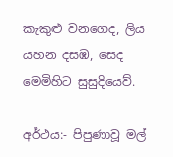කැකුළු වනගෙද, ලිය යහන දසඹ, සෙද මෙමිහිට සුසුදියෙව්.

අර්ථය:- පිපුණාවූ මල්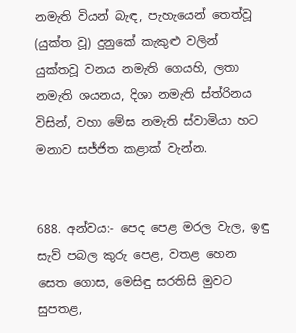නමැති වියන් බැඳ, පැහැයෙන් තෙත්වූ (යුක්ත වූ) දුනුකේ කැකුළු වලින් යුක්තවූ වනය නමැති ගෙයහි, ලතා නමැති ශයනය, දිශා නමැති ස්ත්රිනය විසින්, වහා මේඝ නමැති ස්වාමියා හට මනාව සජ්ජිත කළාක් වැන්න.


688. අන්වය:- පෙද පෙළ මරල වැල, ඉඳු සැව් පබල කුරු පෙළ, වතළ හෙන සෙත ගොස, මෙසිඳු සරතිසි මුවට සුපතළ,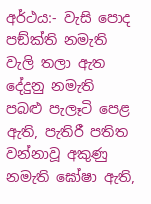අර්ථය:- වැසි පොද පඞ්ක්ති නමැති වැලි තලා ඇත දේදුනු නමැති පබළු පැලෑටි පෙළ ඇති, පැතිරී පතිත වන්නාවූ අකුණු නමැති ඝෝෂා ඇති,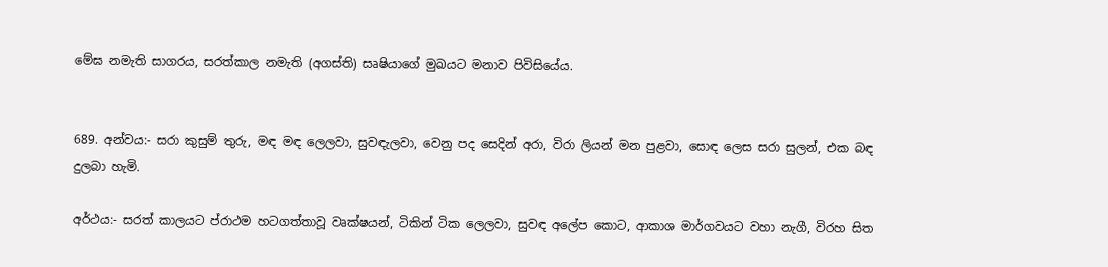මේඝ නමැති සාගරය, සරත්කාල නමැති (අගස්ති) සෘෂියාගේ මුඛයට මනාව පිවිසියේය.


689. අන්වය:- සරා කුසුම් තුරු, මඳ මඳ ලෙලවා, සුවඳැලවා, වෙනු පද සෙදින් අරා, විරා ලියන් මන පුළවා, සොඳ ලෙස සරා සුලන්, එක බඳ දුලබා හැමි.

අර්ථය:- සරත් කාලයට ප්රාථම හටගත්තාවූ වෘක්ෂයන්, ටිකින් ටික ලෙලවා, සුවඳ අලේප කොට, ආකාශ මාර්ගවයට වහා නැගී, විරහ සිත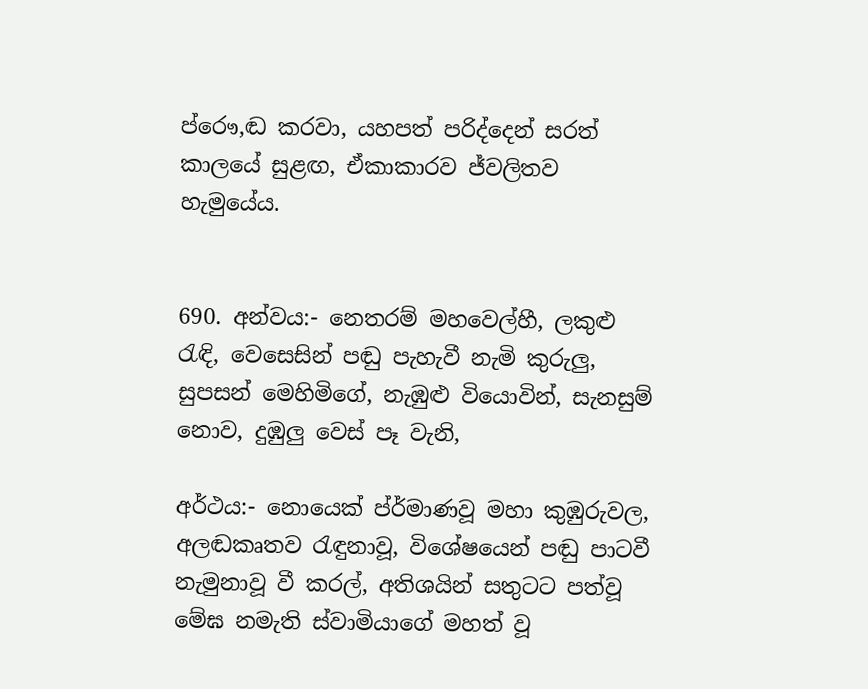ප්රෞ,ඬ කරවා, යහපත් පරිද්දෙන් සරත් කාලයේ සුළඟ, ඒකාකාරව ජ්වලිතව හැමුයේය.


690. අන්වය:- නෙතරම් මහවෙල්හී, ලකුළු රැඳි, වෙසෙසින් පඬු පැහැවී නැමි කුරුලු, සුපසන් මෙහිමිගේ, නැඹුළු වියොවින්, සැනසුම් නොව, දුඹුලු වෙස් පෑ වැනි,

අර්ථය:- නොයෙක් ප්ර්මාණවූ මහා කුඹුරුවල, අලඬකෘතව රැඳුනාවූ, විශේෂයෙන් පඬු පාටවී නැමුනාවූ වී කරල්, අතිශයින් සතුටට පත්වූ මේඝ නමැති ස්වාමියාගේ මහත් වූ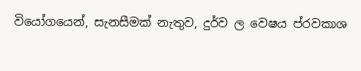වියෝගයෙන්, සැනසීමක් නැතුව, දුර්ව ල වෙෂය ප්රවකාශ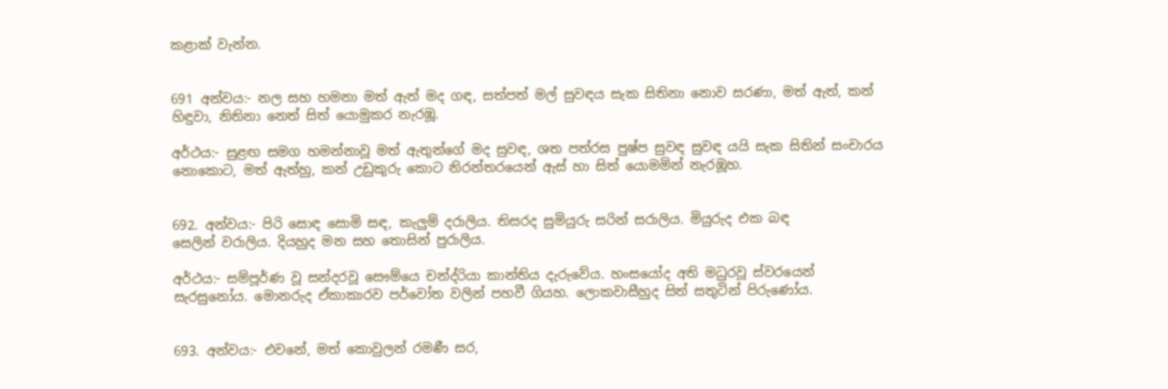කළාක් වැන්න.


691 අන්වය:- නල සහ හමනා මත් ඇත් මද ගඳ, සත්පත් මල් සුවඳය සැක සිතිනා නොව සරණා, මත් ඇත්, කන් හිඳුවා, නිතිනා නෙත් සිත් යොමුකර නැරඹූ.

අර්ථය:- සුළඟ සමග හමන්නාවූ මත් ඇතුන්ගේ මද සුවඳ, ශත පත්රස පුෂ්ප සුවඳ සුවඳ යයි සැක සිතින් සංචාරය නොකොට, මත් ඇත්හු, කන් උඩුකුරු‍ කොට නිරන්තරයෙන් ඇස් හා සිත් යොමමින් නැරඹූහ.


692. අන්වය:- පිරි සොඳ සොමි සඳ, කැලුම් දරාලිය. තිසරද සුමියුරු සරින් සරාලිය. මියුරුද එක බඳ සෙලින් ‍වරාලිය. දියහුද මන සහ තොසින් පුරාලිය.

අර්ථය:- සම්පූර්ණ වූ සන්දරවූ සෞම්යෙ චන්ද්රියා කාන්තිය දැරුවේය. හංසයෝද අති මධුරවූ ස්වරයෙන් සැරසුනෝය. මොනරුද ඒකාකාරව පර්වෝත වලින් පහවී ගියහ. ලොකවාසීහුද සිත් සතුටින් පිරුණෝය.


693. අන්වය:- එවනේ, මත් කොවුලන් රමණී සර,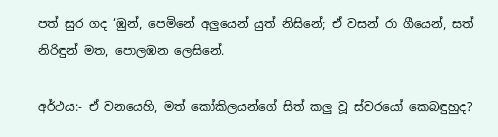පත් සුර ගද ‘ඹුන්, පෙමිනේ අලුයෙන් යුත් නිසිනේ; ඒ වසන් රා ගීයෙන්, සත් නිරිඳුන් මත, පොලඹන ලෙසිනේ.

අර්ථය:- ඒ වනයෙහි, මත් කෝකිලයන්ගේ සිත් කලු වූ ස්වරයෝ කෙබඳුහුද?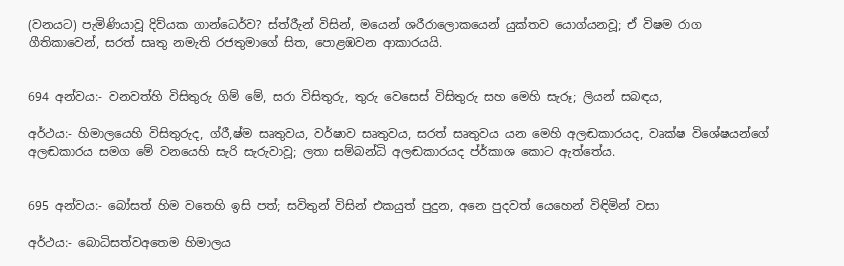(වනයට) පැමිණියාවූ දිව්යක ගාන්ධෙර්ව? ස්ත්රීැන් විසින්, මයෙන් ශරීරාලොකයෙන් යුක්තව යොග්යනවූ; ඒ විෂම රාග ගීතිකාවෙන්, සරත් සෘතු නමැති රජතුමාගේ සිත, පොළඹවන ආකාරයයි.


694 අන්වය:- වනවත්හි විසිතුරු ගිම් මේ, සරා විසිතුරු, තුරු වෙසෙස් විසිතුරු සහ මෙහි සැරූ; ලියන් සබඳය,

අර්ථය:- හිමාලයෙහි විසිතුරුද, ග්රී,ෂ්ම සෘතුවය, වර්ෂාව සෘතුවය, සරත් සෘතුවය යන මෙහි අලඬකාරයද, වෘක්ෂ විශේෂයන්ගේ අලඬකාරය සමග ‍මේ වනයෙහි සැරි සැරුවාවූ; ලතා සම්බන්ධි අලඬකාරයද ප්ර්කාශ කොට ඇත්තේය.


695 අන්වය:- බෝසත් හිම වතෙහි ඉසි පත්; සවිතුන් විසින් එකයුත් පුදුන, අනෙ පුදවත් යෙහෙන් විඳිමින් වසා

අර්ථය:- බොධිසත්වඅතෙම හිමාලය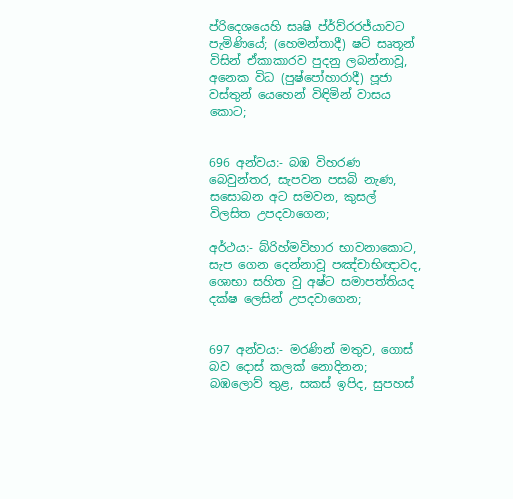ප්රිදෙශයෙහි සෘෂි ප්ර්ව්රරජ්යාවට පැමිණියේ; (හෙමන්තාදී) ෂට් සෘතූන් විසින් ඒකාකාරව පුදනු ලබන්නාවූ, අනෙක විධ (පුෂ්පෝහාරාදී) පූජා වස්තුන් යෙහෙන් විඳිමින් වාසය කොට;


696 අන්වය:- බඹ විහරණ බෙවුන්තර, සැපවන පසබි නැණ, සසොබන අට සමවන, කුසල් විලසිත උපදවාගෙන;

අර්ථය:- බ්රිහ්මවිහාර භාවනාකොට, සැප ගෙන දෙන්නාවූ පඤ්චාභිඥාවද, ශොභා සහිත වු අෂ්ට සමාපත්තියද දක්ෂ ලෙසින් උපදවාගෙන;


697 අන්වය:- මරණින් මතුව, ගොස් බව දොස් කලක් නොදිනන; බඹලොව් තුළ, සකස් ඉපිද, සුපහස්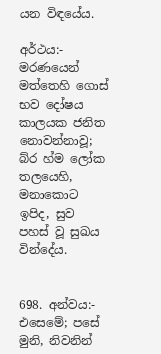යන විඳයේය.

අර්ථය:- මරණයෙන් මත්තෙහි ගොස් භව දෝෂය කාලයක ජනිත නොවන්නාවූ; බ්ර හ්ම ලෝක තලයෙහි, මනාකොට ඉපිද, සුව පහස් වූ සුඛය වින්දේය.


698. අන්වය:- එසෙමේ; පසේ මුනි, නිවනින්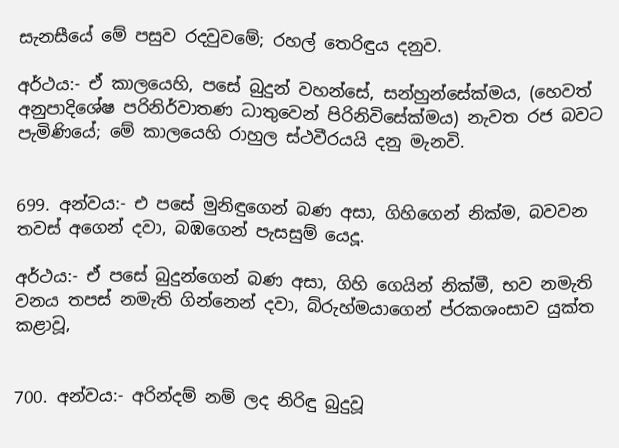සැනසීයේ මේ පසුව රදවුවමේ; රහල් තෙරිඳුය දනුව.

අර්ථය:- ඒ කාලයෙහි, පසේ බුදුන් වහන්සේ, සන්හුන්සේක්මය, (හෙවත් අනුපාදිශේෂ පරිනිර්වාතණ ධාතුවෙන් පිරිනිවිසේක්මය) නැවත රජ බවට පැමිණියේ; මේ කාලයෙහි රාහුල ස්ථවීරයයි දනු මැනවි.


699. අන්වය:- එ පසේ මුනිඳුගෙන් බණ අසා, ගිහිගෙන් නික්ම, බවවන තවස් අගෙන් දවා, බඹගෙන් පැසසුම් යෙදූ.

අර්ථය:- ඒ පසේ බුදුන්ගෙන් බණ අසා, ගිහි ගෙයින් නික්මී, භව නමැති වනය තපස් නමැති ගින්නෙන් දවා, බ්රුහ්මයාගෙන් ප්රකශංසාව යුක්ත කළාවූ,


700. අන්වය:- අරින්දම් නම් ලද නිරිඳු බුදුවූ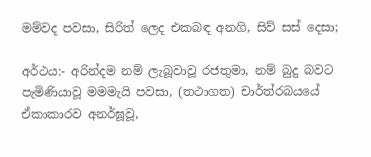මම්වද පවසා, සිරිත් ලෙද එකබඳ අනගි, සිව් සස් දෙසා;

අර්ථය:- අරින්දම නම් ලැබූවාවූ රජතුමා, නම් බුදු බවට පැමිණියාවූ මමමැයි පවසා, (තථාගත) චාර්ත්රබයයේ ඒකාකාරව අනර්ඝූවූ,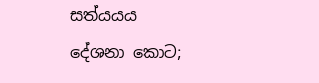සත්යයය දේශනා කොට;